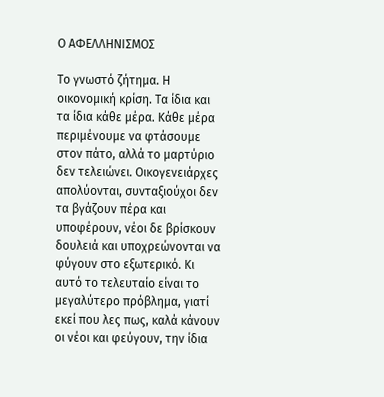Ο ΑΦΕΛΛΗΝΙΣΜΟΣ

Το γνωστό ζήτημα. Η οικονομική κρίση. Τα ίδια και τα ίδια κάθε μέρα. Κάθε μέρα περιμένουμε να φτάσουμε στον πάτο, αλλά το μαρτύριο δεν τελειώνει. Οικογενειάρχες απολύονται, συνταξιούχοι δεν τα βγάζουν πέρα και υποφέρουν, νέοι δε βρίσκουν δουλειά και υποχρεώνονται να φύγουν στο εξωτερικό. Κι αυτό το τελευταίο είναι το μεγαλύτερο πρόβλημα, γιατί  εκεί που λες πως, καλά κάνουν οι νέοι και φεύγουν, την ίδια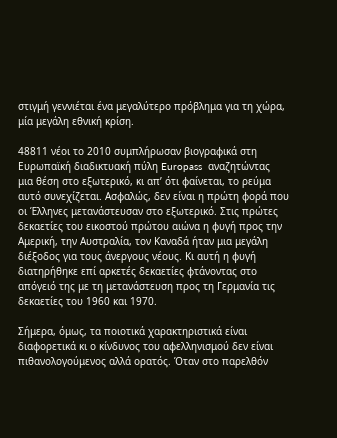στιγμή γεννιέται ένα μεγαλύτερο πρόβλημα για τη χώρα, μία μεγάλη εθνική κρίση.

48811 νέοι το 2010 συμπλήρωσαν βιογραφικά στη Ευρωπαϊκή διαδικτυακή πύλη Europass  αναζητώντας  μια θέση στο εξωτερικό, κι απ’ ότι φαίνεται, το ρεύμα αυτό συνεχίζεται. Ασφαλώς, δεν είναι η πρώτη φορά που οι Έλληνες μετανάστευσαν στο εξωτερικό. Στις πρώτες δεκαετίες του εικοστού πρώτου αιώνα η φυγή προς την Αμερική, την Αυστραλία, τον Καναδά ήταν μια μεγάλη διέξοδος για τους άνεργους νέους. Κι αυτή η φυγή διατηρήθηκε επί αρκετές δεκαετίες φτάνοντας στο απόγειό της με τη μετανάστευση προς τη Γερμανία τις δεκαετίες του 1960 και 1970.

Σήμερα, όμως, τα ποιοτικά χαρακτηριστικά είναι διαφορετικά κι ο κίνδυνος του αφελληνισμού δεν είναι πιθανολογούμενος αλλά ορατός. Όταν στο παρελθόν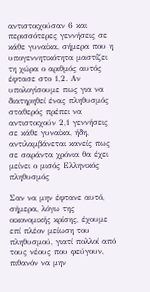αντιστοιχούσαν 6 και περισσότερες γεννήσεις σε κάθε γυναίκα, σήμερα που η υπογεννητικότητα μαστίζει τη χώρα ο αριθμός αυτός έφτασε στο 1,2. Αν υπολογίσουμε πως για να διατηρηθεί ένας πληθυσμός σταθερός πρέπει να αντιστοιχούν 2,1 γεννήσεις σε κάθε γυναίκα, ήδη, αντιλαμβάνεται κανείς πως σε σαράντα χρόνια θα έχει μείνει ο μισός Ελληνικός πληθυσμός

Σαν να μην έφτανε αυτό, σήμερα, λόγω της οικονομικής κρίσης, έχουμε επί πλέον μείωση του πληθυσμού, γιατί πολλοί από τους νέους που φεύγουν, πιθανόν να μην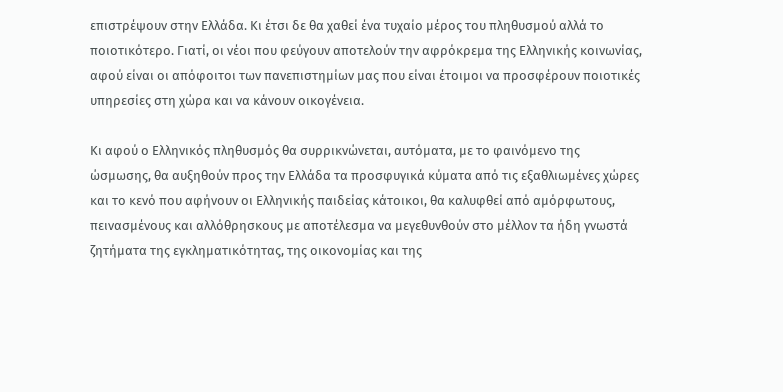επιστρέψουν στην Ελλάδα. Κι έτσι δε θα χαθεί ένα τυχαίο μέρος του πληθυσμού αλλά το ποιοτικότερο. Γιατί, οι νέοι που φεύγουν αποτελούν την αφρόκρεμα της Ελληνικής κοινωνίας, αφού είναι οι απόφοιτοι των πανεπιστημίων μας που είναι έτοιμοι να προσφέρουν ποιοτικές υπηρεσίες στη χώρα και να κάνουν οικογένεια.

Κι αφού ο Ελληνικός πληθυσμός θα συρρικνώνεται, αυτόματα, με το φαινόμενο της ώσμωσης, θα αυξηθούν προς την Ελλάδα τα προσφυγικά κύματα από τις εξαθλιωμένες χώρες και το κενό που αφήνουν οι Ελληνικής παιδείας κάτοικοι, θα καλυφθεί από αμόρφωτους, πεινασμένους και αλλόθρησκους με αποτέλεσμα να μεγεθυνθούν στο μέλλον τα ήδη γνωστά ζητήματα της εγκληματικότητας, της οικονομίας και της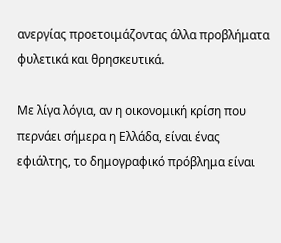ανεργίας προετοιμάζοντας άλλα προβλήματα φυλετικά και θρησκευτικά.

Με λίγα λόγια, αν η οικονομική κρίση που περνάει σήμερα η Ελλάδα, είναι ένας εφιάλτης, το δημογραφικό πρόβλημα είναι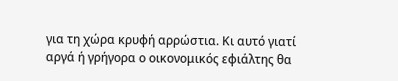για τη χώρα κρυφή αρρώστια. Κι αυτό γιατί αργά ή γρήγορα ο οικονομικός εφιάλτης θα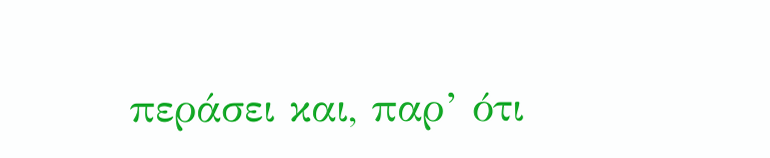περάσει και, παρ’ ότι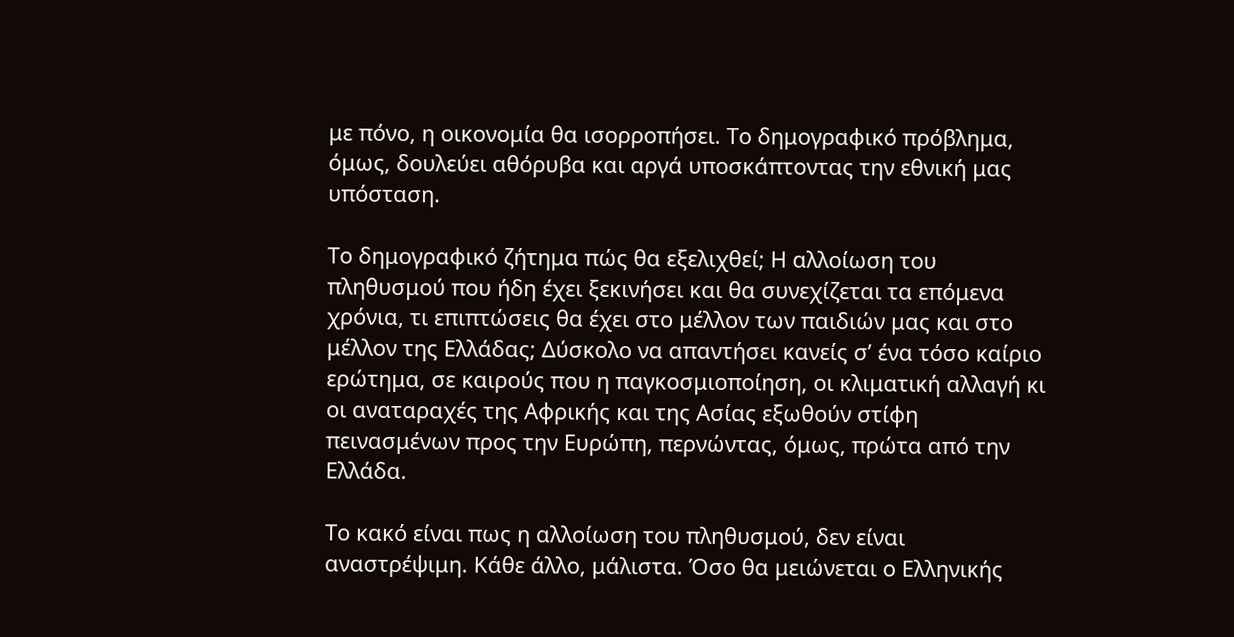με πόνο, η οικονομία θα ισορροπήσει. Το δημογραφικό πρόβλημα, όμως, δουλεύει αθόρυβα και αργά υποσκάπτοντας την εθνική μας υπόσταση.

Το δημογραφικό ζήτημα πώς θα εξελιχθεί; Η αλλοίωση του πληθυσμού που ήδη έχει ξεκινήσει και θα συνεχίζεται τα επόμενα χρόνια, τι επιπτώσεις θα έχει στο μέλλον των παιδιών μας και στο μέλλον της Ελλάδας; Δύσκολο να απαντήσει κανείς σ’ ένα τόσο καίριο ερώτημα, σε καιρούς που η παγκοσμιοποίηση, οι κλιματική αλλαγή κι οι αναταραχές της Αφρικής και της Ασίας εξωθούν στίφη πεινασμένων προς την Ευρώπη, περνώντας, όμως, πρώτα από την Ελλάδα.

Το κακό είναι πως η αλλοίωση του πληθυσμού, δεν είναι αναστρέψιμη. Κάθε άλλο, μάλιστα. Όσο θα μειώνεται ο Ελληνικής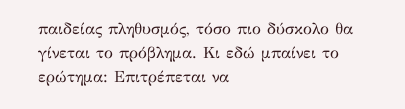παιδείας πληθυσμός, τόσο πιο δύσκολο θα γίνεται το πρόβλημα. Κι εδώ μπαίνει το ερώτημα: Επιτρέπεται να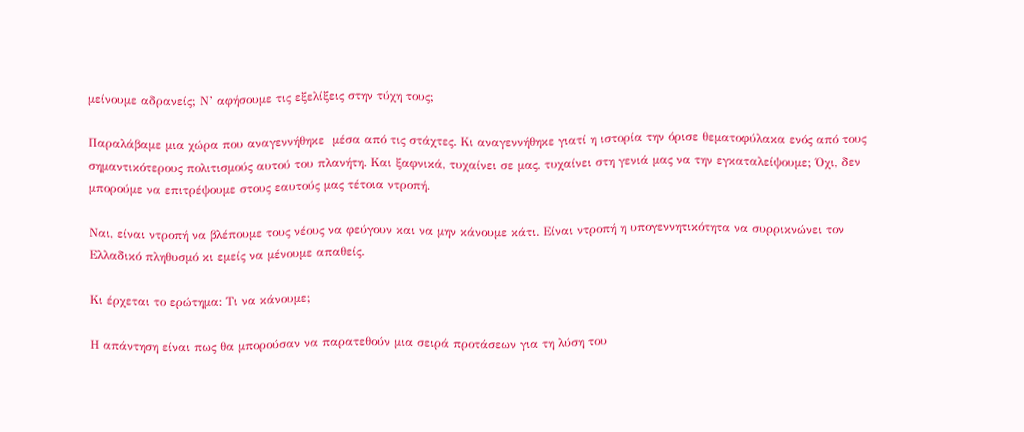μείνουμε αδρανείς; Ν’ αφήσουμε τις εξελίξεις στην τύχη τους;

Παραλάβαμε μια χώρα που αναγεννήθηκε  μέσα από τις στάχτες. Κι αναγεννήθηκε γιατί η ιστορία την όρισε θεματοφύλακα ενός από τους σημαντικότερους πολιτισμούς αυτού του πλανήτη. Και ξαφνικά, τυχαίνει σε μας, τυχαίνει στη γενιά μας να την εγκαταλείψουμε; Όχι, δεν μπορούμε να επιτρέψουμε στους εαυτούς μας τέτοια ντροπή.

Ναι, είναι ντροπή να βλέπουμε τους νέους να φεύγουν και να μην κάνουμε κάτι. Είναι ντροπή η υπογεννητικότητα να συρρικνώνει τον Ελλαδικό πληθυσμό κι εμείς να μένουμε απαθείς.

Κι έρχεται το ερώτημα: Τι να κάνουμε;

Η απάντηση είναι πως θα μπορούσαν να παρατεθούν μια σειρά προτάσεων για τη λύση του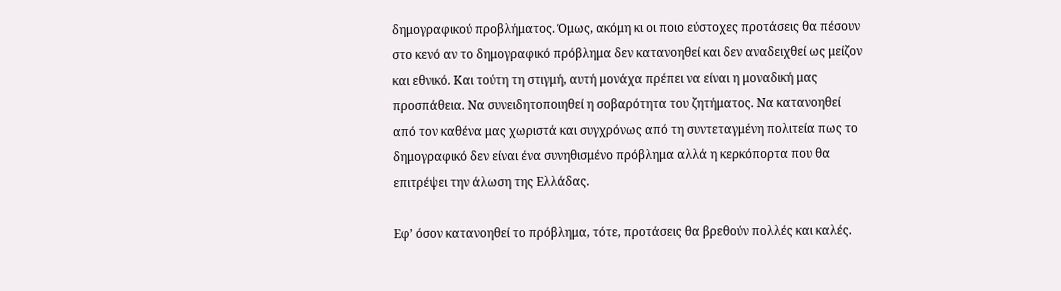δημογραφικού προβλήματος. Όμως, ακόμη κι οι ποιο εύστοχες προτάσεις θα πέσουν στο κενό αν το δημογραφικό πρόβλημα δεν κατανοηθεί και δεν αναδειχθεί ως μείζον και εθνικό. Και τούτη τη στιγμή, αυτή μονάχα πρέπει να είναι η μοναδική μας προσπάθεια. Να συνειδητοποιηθεί η σοβαρότητα του ζητήματος. Να κατανοηθεί από τον καθένα μας χωριστά και συγχρόνως από τη συντεταγμένη πολιτεία πως το δημογραφικό δεν είναι ένα συνηθισμένο πρόβλημα αλλά η κερκόπορτα που θα επιτρέψει την άλωση της Ελλάδας.

Εφ’ όσον κατανοηθεί το πρόβλημα, τότε, προτάσεις θα βρεθούν πολλές και καλές.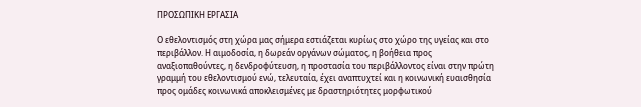ΠΡΟΣΩΠΙΚΗ ΕΡΓΑΣΙΑ

Ο εθελοντισμός στη χώρα μας σήμερα εστιάζεται κυρίως στο χώρο της υγείας και στο περιβάλλον. Η αιμοδοσία, η δωρεάν οργάνων σώματος, η βοήθεια προς αναξιοπαθούντες, η δενδροφύτευση, η προστασία του περιβάλλοντος είναι στην πρώτη γραμμή του εθελοντισμού ενώ, τελευταία, έχει αναπτυχτεί και η κοινωνική ευαισθησία προς ομάδες κοινωνικά αποκλεισμένες με δραστηριότητες μορφωτικού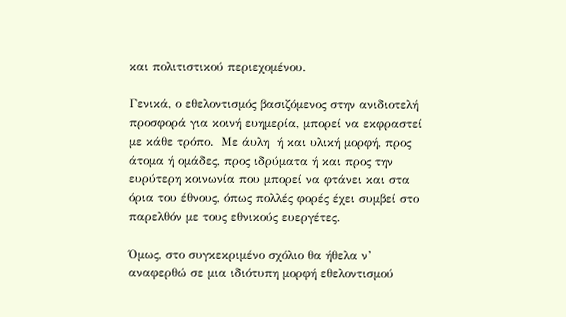και πολιτιστικού περιεχομένου.

Γενικά, ο εθελοντισμός βασιζόμενος στην ανιδιοτελή προσφορά για κοινή ευημερία, μπορεί να εκφραστεί με κάθε τρόπο.  Με άυλη  ή και υλική μορφή, προς άτομα ή ομάδες, προς ιδρύματα ή και προς την ευρύτερη κοινωνία που μπορεί να φτάνει και στα όρια του έθνους, όπως πολλές φορές έχει συμβεί στο παρελθόν με τους εθνικούς ευεργέτες.

Όμως, στο συγκεκριμένο σχόλιο θα ήθελα ν’ αναφερθώ σε μια ιδιότυπη μορφή εθελοντισμού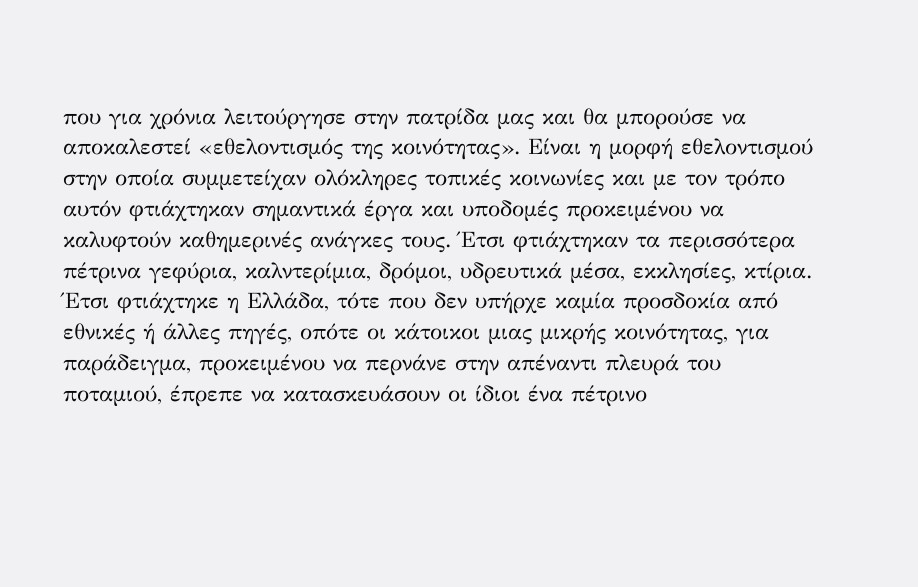που για χρόνια λειτούργησε στην πατρίδα μας και θα μπορούσε να αποκαλεστεί «εθελοντισμός της κοινότητας». Είναι η μορφή εθελοντισμού στην οποία συμμετείχαν ολόκληρες τοπικές κοινωνίες και με τον τρόπο αυτόν φτιάχτηκαν σημαντικά έργα και υποδομές προκειμένου να καλυφτούν καθημερινές ανάγκες τους. Έτσι φτιάχτηκαν τα περισσότερα πέτρινα γεφύρια, καλντερίμια, δρόμοι, υδρευτικά μέσα, εκκλησίες, κτίρια. Έτσι φτιάχτηκε η Ελλάδα, τότε που δεν υπήρχε καμία προσδοκία από εθνικές ή άλλες πηγές, οπότε οι κάτοικοι μιας μικρής κοινότητας, για παράδειγμα, προκειμένου να περνάνε στην απέναντι πλευρά του ποταμιού, έπρεπε να κατασκευάσουν οι ίδιοι ένα πέτρινο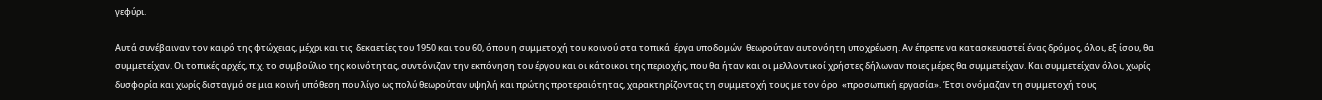γεφύρι.

Αυτά συνέβαιναν τον καιρό της φτώχειας, μέχρι και τις  δεκαετίες του 1950 και του 60, όπου η συμμετοχή του κοινού στα τοπικά  έργα υποδομών  θεωρούταν αυτονόητη υποχρέωση. Αν έπρεπε να κατασκευαστεί ένας δρόμος, όλοι, εξ ίσου, θα συμμετείχαν. Οι τοπικές αρχές, π.χ. το συμβούλιο της κοινότητας, συντόνιζαν την εκπόνηση του έργου και οι κάτοικοι της περιοχής, που θα ήταν και οι μελλοντικοί χρήστες δήλωναν ποιες μέρες θα συμμετείχαν. Και συμμετείχαν όλοι, χωρίς δυσφορία και χωρίς δισταγμό σε μια κοινή υπόθεση που λίγο ως πολύ θεωρούταν υψηλή και πρώτης προτεραιότητας, χαρακτηρίζοντας τη συμμετοχή τους με τον όρο  «προσωπική εργασία». Έτσι ονόμαζαν τη συμμετοχή τους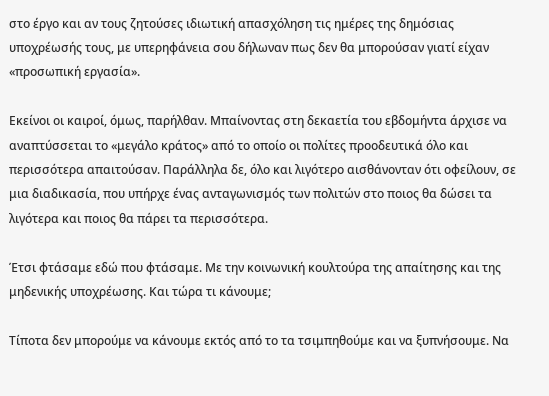στο έργο και αν τους ζητούσες ιδιωτική απασχόληση τις ημέρες της δημόσιας υποχρέωσής τους, με υπερηφάνεια σου δήλωναν πως δεν θα μπορούσαν γιατί είχαν «προσωπική εργασία».

Εκείνοι οι καιροί, όμως, παρήλθαν. Μπαίνοντας στη δεκαετία του εβδομήντα άρχισε να αναπτύσσεται το «μεγάλο κράτος» από το οποίο οι πολίτες προοδευτικά όλο και περισσότερα απαιτούσαν. Παράλληλα δε, όλο και λιγότερο αισθάνονταν ότι οφείλουν, σε μια διαδικασία, που υπήρχε ένας ανταγωνισμός των πολιτών στο ποιος θα δώσει τα λιγότερα και ποιος θα πάρει τα περισσότερα.

Έτσι φτάσαμε εδώ που φτάσαμε. Με την κοινωνική κουλτούρα της απαίτησης και της μηδενικής υποχρέωσης. Και τώρα τι κάνουμε;

Τίποτα δεν μπορούμε να κάνουμε εκτός από το τα τσιμπηθούμε και να ξυπνήσουμε. Να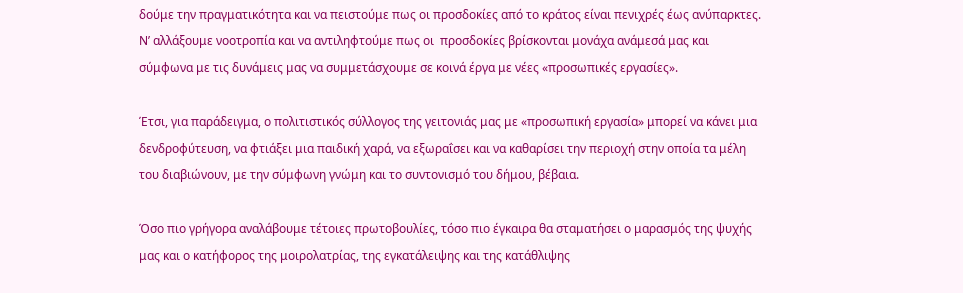δούμε την πραγματικότητα και να πειστούμε πως οι προσδοκίες από το κράτος είναι πενιχρές έως ανύπαρκτες. Ν’ αλλάξουμε νοοτροπία και να αντιληφτούμε πως οι  προσδοκίες βρίσκονται μονάχα ανάμεσά μας και σύμφωνα με τις δυνάμεις μας να συμμετάσχουμε σε κοινά έργα με νέες «προσωπικές εργασίες».

Έτσι, για παράδειγμα, ο πολιτιστικός σύλλογος της γειτονιάς μας με «προσωπική εργασία» μπορεί να κάνει μια δενδροφύτευση, να φτιάξει μια παιδική χαρά, να εξωραΐσει και να καθαρίσει την περιοχή στην οποία τα μέλη του διαβιώνουν, με την σύμφωνη γνώμη και το συντονισμό του δήμου, βέβαια.

Όσο πιο γρήγορα αναλάβουμε τέτοιες πρωτοβουλίες, τόσο πιο έγκαιρα θα σταματήσει ο μαρασμός της ψυχής μας και ο κατήφορος της μοιρολατρίας, της εγκατάλειψης και της κατάθλιψης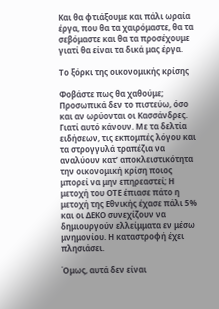Και θα φτιάξουμε και πάλι ωραία έργα, που θα τα χαιρόμαστε, θα τα σεβόμαστε και θα τα προσέχουμε γιατί θα είναι τα δικά μας έργα.

Το ξόρκι της οικονομικής κρίσης

Φοβάστε πως θα χαθούμε; Προσωπικά δεν το πιστεύω, όσο και αν ωρύονται οι Κασσάνδρες. Γιατί αυτό κάνουν. Με τα δελτία ειδήσεων, τις εκπομπές λόγου και τα στρογγυλά τραπέζια να αναλύουν κατ’ αποκλειστικότητα την οικονομική κρίση ποιος μπορεί να μην επηρεαστεί; Η μετοχή του ΟΤΕ έπιασε πάτο η μετοχή της Εθνικής έχασε πάλι 5% και οι ΔΕΚΟ συνεχίζουν να δημιουργούν ελλείμματα εν μέσω μνημονίου. Η καταστροφή έχει πλησιάσει.

Όμως, αυτά δεν είναι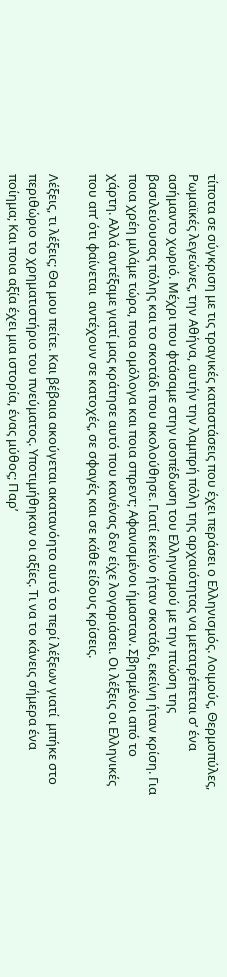τίποτα σε σύγκριση με τις τραγικές καταστάσεις που έχει περάσει ο Ελληνισμός. Λοιμούς, Θερμοπύλες,  Ρωμαϊκές λεγεώνες, την Αθήνα, αυτήν την λαμπρή πόλη της αρχαιότητας να μετατρέπεται σ’ ένα ασήμαντο χωριό. Μέχρι που φτάσαμε στην ισοπέδωση του Ελληνισμού με την πτώση της βασιλεύουσας πόλης και το σκοτάδι που ακολούθησε. Γιατί εκείνο ήταν σκοτάδι, εκείνη ήταν κρίση. Για ποια χρέη μιλάμε τώρα, ποια ομόλογα και ποια σπρεντ; Αφανισμένοι ήμασταν. Σβησμένοι από το χάρτη. Αλλά αντέξαμε γιατί μας κράτησε αυτό που κανένας δεν είχε λογαριάσει. Οι λέξεις οι Ελληνικές που απ’ ότι φαίνεται  αντέχουν σε κατοχές, σε σφαγές και σε κάθε είδους κρίσεις.

Λέξεις, τι λέξεις; Θα μου πείτε. Και βέβαια ακούγεται ακατανόητο αυτό το περί λέξεων γιατί  μπήκε στο περιθώριο το χρηματιστήριο του πνεύματος. Υποτιμήθηκαν οι αξίες. Τι να το κάνεις σήμερα ένα ποίημα; Και ποια αξία έχει μια ιστορία, ένας μύθος; Παρ’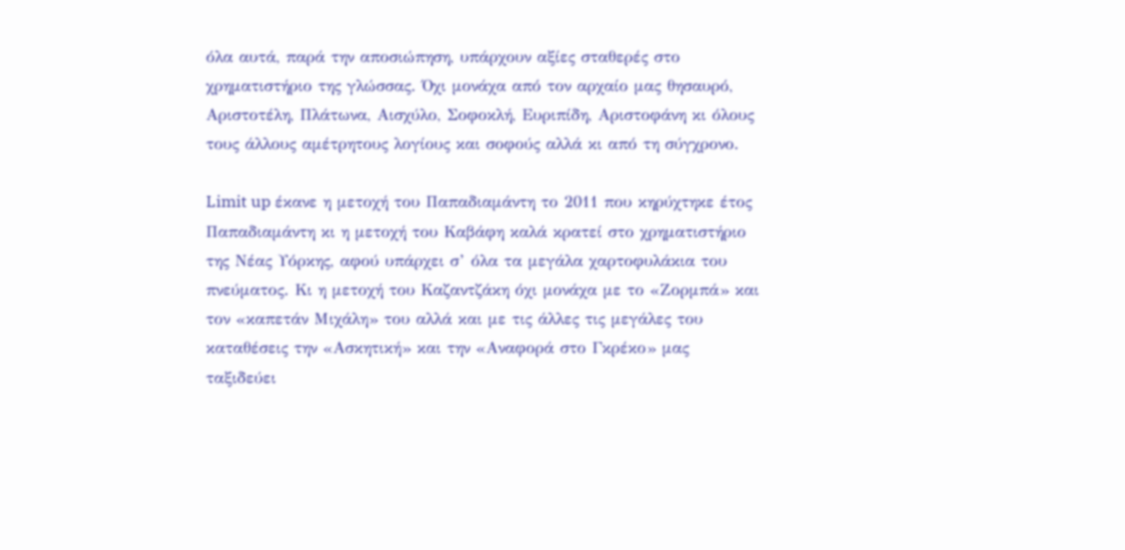όλα αυτά, παρά την αποσιώπηση, υπάρχουν αξίες σταθερές στο χρηματιστήριο της γλώσσας. Όχι μονάχα από τον αρχαίο μας θησαυρό, Αριστοτέλη, Πλάτωνα, Αισχύλο, Σοφοκλή, Ευριπίδη, Αριστοφάνη κι όλους τους άλλους αμέτρητους λογίους και σοφούς αλλά κι από τη σύγχρονο.

Limit up έκανε η μετοχή του Παπαδιαμάντη το 2011 που κηρύχτηκε έτος Παπαδιαμάντη κι η μετοχή του Καβάφη καλά κρατεί στο χρηματιστήριο της Νέας Υόρκης, αφού υπάρχει σ’ όλα τα μεγάλα χαρτοφυλάκια του πνεύματος. Κι η μετοχή του Καζαντζάκη όχι μονάχα με το «Ζορμπά» και τον «καπετάν Μιχάλη» του αλλά και με τις άλλες τις μεγάλες του καταθέσεις την «Ασκητική» και την «Αναφορά στο Γκρέκο» μας ταξιδεύει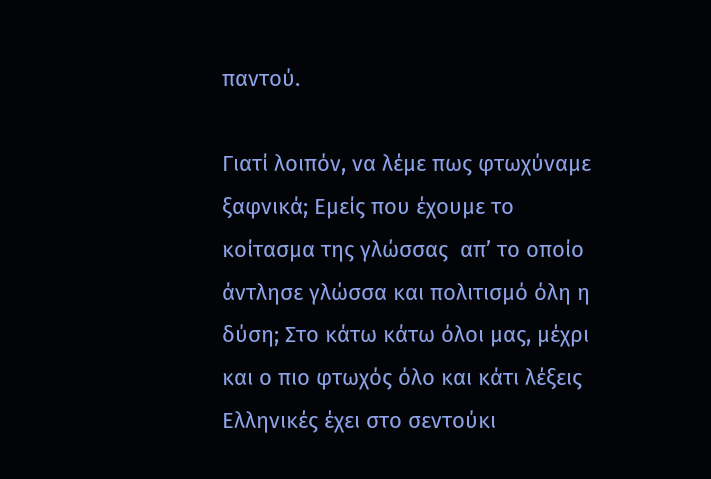παντού.

Γιατί λοιπόν, να λέμε πως φτωχύναμε ξαφνικά; Εμείς που έχουμε το κοίτασμα της γλώσσας  απ’ το οποίο άντλησε γλώσσα και πολιτισμό όλη η δύση; Στο κάτω κάτω όλοι μας, μέχρι και ο πιο φτωχός όλο και κάτι λέξεις Ελληνικές έχει στο σεντούκι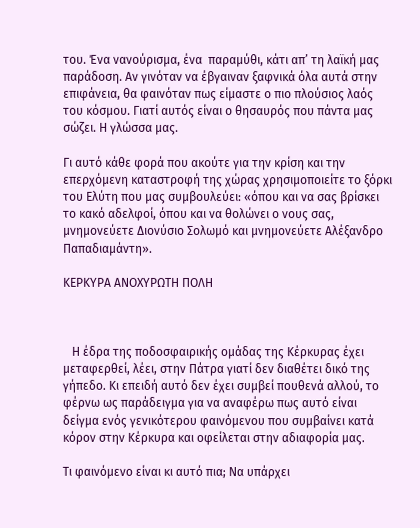του. Ένα νανούρισμα, ένα  παραμύθι, κάτι απ’ τη λαϊκή μας παράδοση. Αν γινόταν να έβγαιναν ξαφνικά όλα αυτά στην επιφάνεια, θα φαινόταν πως είμαστε ο πιο πλούσιος λαός του κόσμου. Γιατί αυτός είναι ο θησαυρός που πάντα μας σώζει. Η γλώσσα μας.

Γι αυτό κάθε φορά που ακούτε για την κρίση και την επερχόμενη καταστροφή της χώρας χρησιμοποιείτε το ξόρκι του Ελύτη που μας συμβουλεύει: «όπου και να σας βρίσκει το κακό αδελφοί, όπου και να θολώνει ο νους σας, μνημονεύετε Διονύσιο Σολωμό και μνημονεύετε Αλέξανδρο Παπαδιαμάντη».

ΚΕΡΚΥΡΑ ΑΝΟΧΥΡΩΤΗ ΠΟΛΗ



   Η έδρα της ποδοσφαιρικής ομάδας της Κέρκυρας έχει μεταφερθεί, λέει, στην Πάτρα γιατί δεν διαθέτει δικό της γήπεδο. Κι επειδή αυτό δεν έχει συμβεί πουθενά αλλού, το φέρνω ως παράδειγμα για να αναφέρω πως αυτό είναι δείγμα ενός γενικότερου φαινόμενου που συμβαίνει κατά κόρον στην Κέρκυρα και οφείλεται στην αδιαφορία μας.

Τι φαινόμενο είναι κι αυτό πια; Να υπάρχει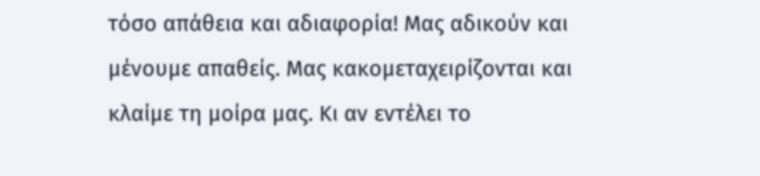τόσο απάθεια και αδιαφορία! Μας αδικούν και μένουμε απαθείς. Μας κακομεταχειρίζονται και κλαίμε τη μοίρα μας. Κι αν εντέλει το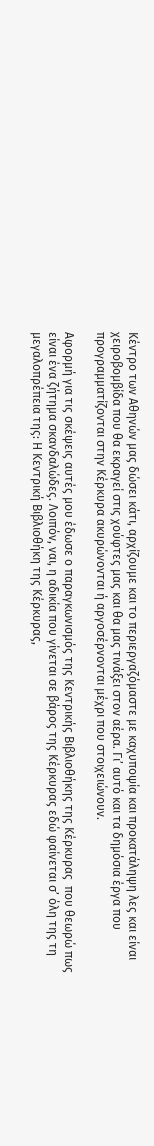Κέντρο των Αθηνών μας δώσει κάτι, αρχίζουμε και το περιεργαζόμαστε με καχυποψία και προκατάληψη λες και είναι χειροβομβίδα που θα εκραγεί στις χούφτες μας και θα μας τινάξει στον αέρα. Γι’ αυτό και τα δημόσια έργα που προγραμματίζονται στην Κέρκυρα ακυρώνονται ή αργοσέρνονται μέχρι που στοιχειώνουν.

Αφορμή για τις σκέψεις αυτές μου έδωσε ο παραγκωνισμός της Κεντρικής Βιβλιοθήκης της Κέρκυρας  που θεωρώ πως είναι ένα ζήτημα σκανδαλώδες. Λοιπόν, ναι, η αδικία που γίνεται σε βάρος της Κέρκυρας εδώ φαίνεται σ’ όλη της τη μεγαλοπρέπεια της: Η Κεντρική Βιβλιοθήκη της Κέρκυρας,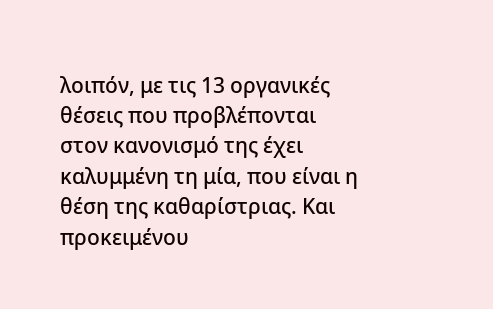λοιπόν, με τις 13 οργανικές θέσεις που προβλέπονται στον κανονισμό της έχει καλυμμένη τη μία, που είναι η θέση της καθαρίστριας. Και προκειμένου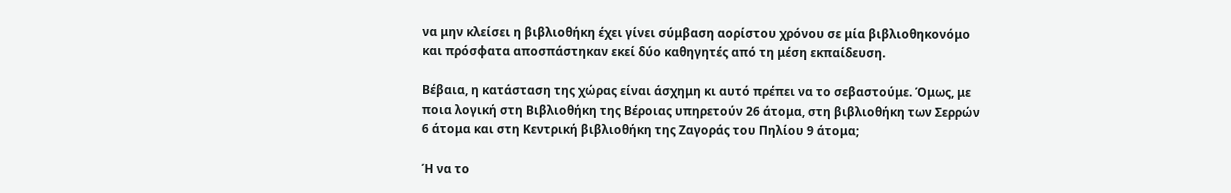να μην κλείσει η βιβλιοθήκη έχει γίνει σύμβαση αορίστου χρόνου σε μία βιβλιοθηκονόμο και πρόσφατα αποσπάστηκαν εκεί δύο καθηγητές από τη μέση εκπαίδευση.

Βέβαια, η κατάσταση της χώρας είναι άσχημη κι αυτό πρέπει να το σεβαστούμε. Όμως, με ποια λογική στη Βιβλιοθήκη της Βέροιας υπηρετούν 26 άτομα, στη βιβλιοθήκη των Σερρών 6 άτομα και στη Κεντρική βιβλιοθήκη της Ζαγοράς του Πηλίου 9 άτομα;

Ή να το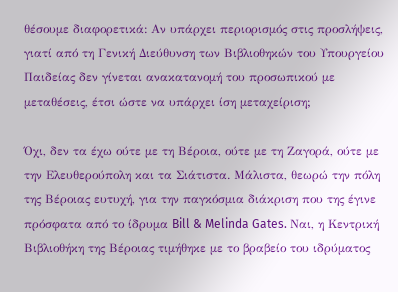θέσουμε διαφορετικά: Αν υπάρχει περιορισμός στις προσλήψεις, γιατί από τη Γενική Διεύθυνση των Βιβλιοθηκών του Υπουργείου Παιδείας δεν γίνεται ανακατανομή του προσωπικού με μεταθέσεις, έτσι ώστε να υπάρχει ίση μεταχείριση;

Όχι, δεν τα έχω ούτε με τη Βέροια, ούτε με τη Ζαγορά, ούτε με την Ελευθερούπολη και τα Σιάτιστα. Μάλιστα, θεωρώ την πόλη της Βέροιας ευτυχή, για την παγκόσμια διάκριση που της έγινε πρόσφατα από το ίδρυμα Bill & Melinda Gates. Ναι, η Κεντρική Βιβλιοθήκη της Βέροιας τιμήθηκε με το βραβείο του ιδρύματος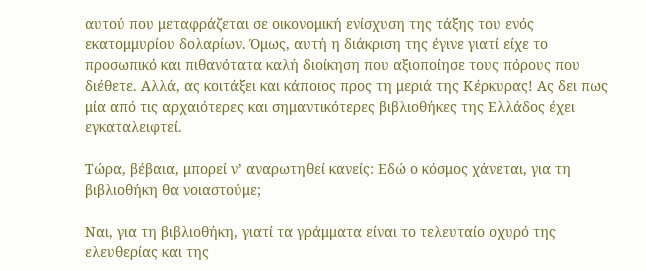αυτού που μεταφράζεται σε οικονομική ενίσχυση της τάξης του ενός εκατομμυρίου δολαρίων. Όμως, αυτή η διάκριση της έγινε γιατί είχε το προσωπικό και πιθανότατα καλή διοίκηση που αξιοποίησε τους πόρους που διέθετε. Αλλά, ας κοιτάξει και κάποιος προς τη μεριά της Κέρκυρας! Ας δει πως μία από τις αρχαιότερες και σημαντικότερες βιβλιοθήκες της Ελλάδος έχει εγκαταλειφτεί.

Τώρα, βέβαια, μπορεί ν’ αναρωτηθεί κανείς: Εδώ ο κόσμος χάνεται, για τη βιβλιοθήκη θα νοιαστούμε;

Ναι, για τη βιβλιοθήκη, γιατί τα γράμματα είναι το τελευταίο οχυρό της ελευθερίας και της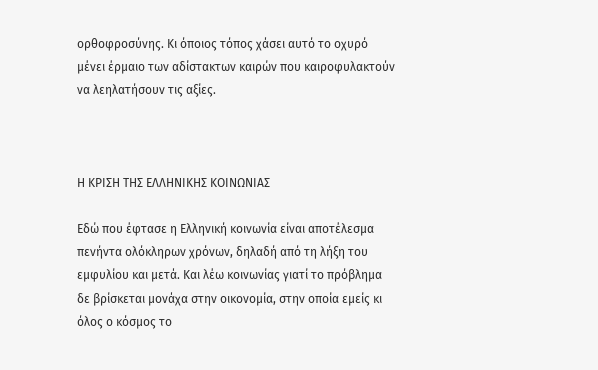ορθοφροσύνης. Κι όποιος τόπος χάσει αυτό το οχυρό μένει έρμαιο των αδίστακτων καιρών που καιροφυλακτούν να λεηλατήσουν τις αξίες.



Η ΚΡΙΣΗ ΤΗΣ ΕΛΛΗΝΙΚΗΣ ΚΟΙΝΩΝΙΑΣ

Εδώ που έφτασε η Ελληνική κοινωνία είναι αποτέλεσμα πενήντα ολόκληρων χρόνων, δηλαδή από τη λήξη του εμφυλίου και μετά. Και λέω κοινωνίας γιατί το πρόβλημα δε βρίσκεται μονάχα στην οικονομία, στην οποία εμείς κι όλος ο κόσμος το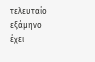τελευταίο εξάμηνο έχει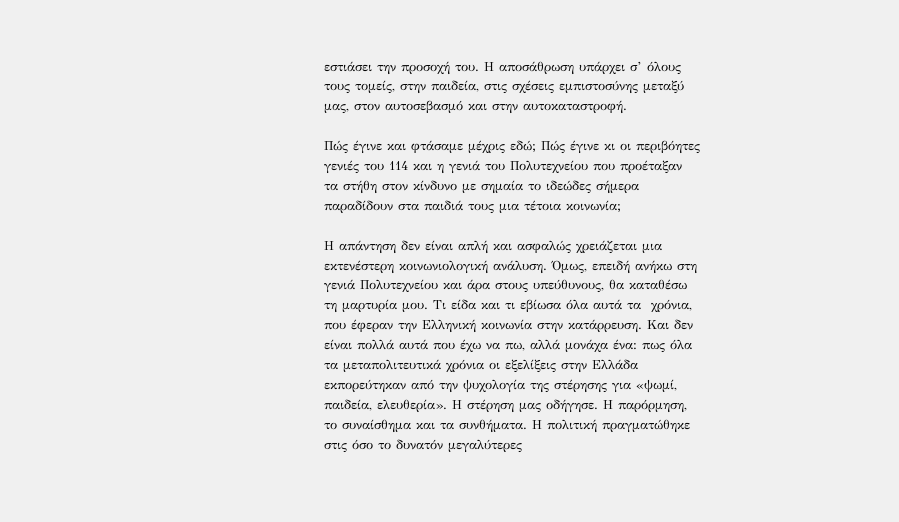εστιάσει την προσοχή του. Η αποσάθρωση υπάρχει σ’ όλους τους τομείς, στην παιδεία, στις σχέσεις εμπιστοσύνης μεταξύ μας, στον αυτοσεβασμό και στην αυτοκαταστροφή.

Πώς έγινε και φτάσαμε μέχρις εδώ; Πώς έγινε κι οι περιβόητες γενιές του 114 και η γενιά του Πολυτεχνείου που προέταξαν τα στήθη στον κίνδυνο με σημαία το ιδεώδες σήμερα παραδίδουν στα παιδιά τους μια τέτοια κοινωνία;

Η απάντηση δεν είναι απλή και ασφαλώς χρειάζεται μια εκτενέστερη κοινωνιολογική ανάλυση. Όμως, επειδή ανήκω στη γενιά Πολυτεχνείου και άρα στους υπεύθυνους, θα καταθέσω τη μαρτυρία μου. Τι είδα και τι εβίωσα όλα αυτά τα  χρόνια, που έφεραν την Ελληνική κοινωνία στην κατάρρευση. Και δεν είναι πολλά αυτά που έχω να πω, αλλά μονάχα ένα: πως όλα τα μεταπολιτευτικά χρόνια οι εξελίξεις στην Ελλάδα εκπορεύτηκαν από την ψυχολογία της στέρησης για «ψωμί, παιδεία, ελευθερία». Η στέρηση μας οδήγησε. Η παρόρμηση, το συναίσθημα και τα συνθήματα. Η πολιτική πραγματώθηκε στις όσο το δυνατόν μεγαλύτερες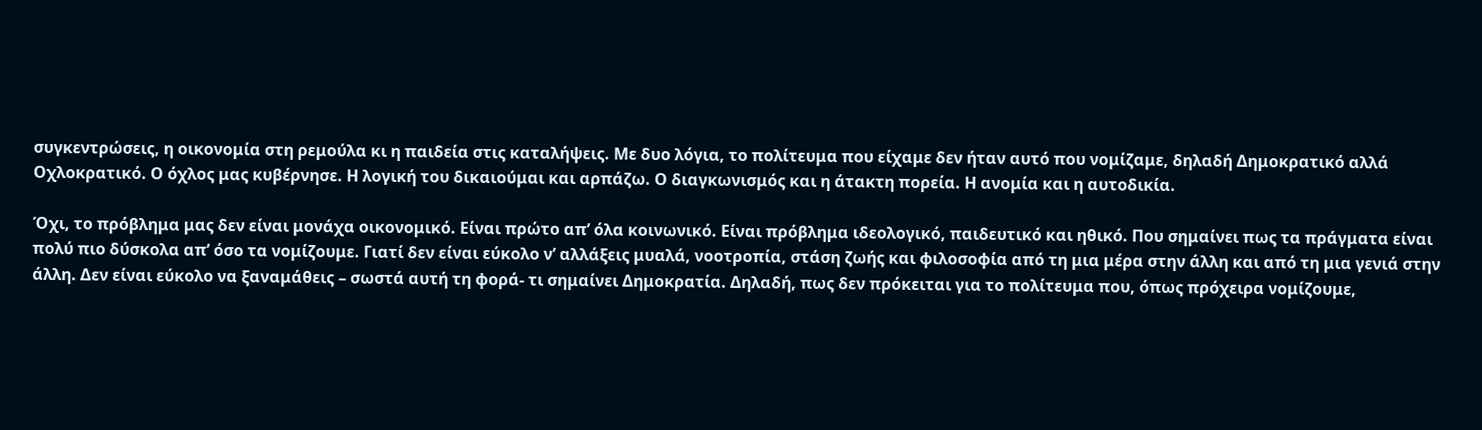συγκεντρώσεις, η οικονομία στη ρεμούλα κι η παιδεία στις καταλήψεις. Με δυο λόγια, το πολίτευμα που είχαμε δεν ήταν αυτό που νομίζαμε, δηλαδή Δημοκρατικό αλλά Οχλοκρατικό. Ο όχλος μας κυβέρνησε. Η λογική του δικαιούμαι και αρπάζω. Ο διαγκωνισμός και η άτακτη πορεία. Η ανομία και η αυτοδικία.

Όχι, το πρόβλημα μας δεν είναι μονάχα οικονομικό. Είναι πρώτο απ’ όλα κοινωνικό. Είναι πρόβλημα ιδεολογικό, παιδευτικό και ηθικό. Που σημαίνει πως τα πράγματα είναι πολύ πιο δύσκολα απ’ όσο τα νομίζουμε. Γιατί δεν είναι εύκολο ν’ αλλάξεις μυαλά, νοοτροπία, στάση ζωής και φιλοσοφία από τη μια μέρα στην άλλη και από τη μια γενιά στην άλλη. Δεν είναι εύκολο να ξαναμάθεις – σωστά αυτή τη φορά- τι σημαίνει Δημοκρατία. Δηλαδή, πως δεν πρόκειται για το πολίτευμα που, όπως πρόχειρα νομίζουμε,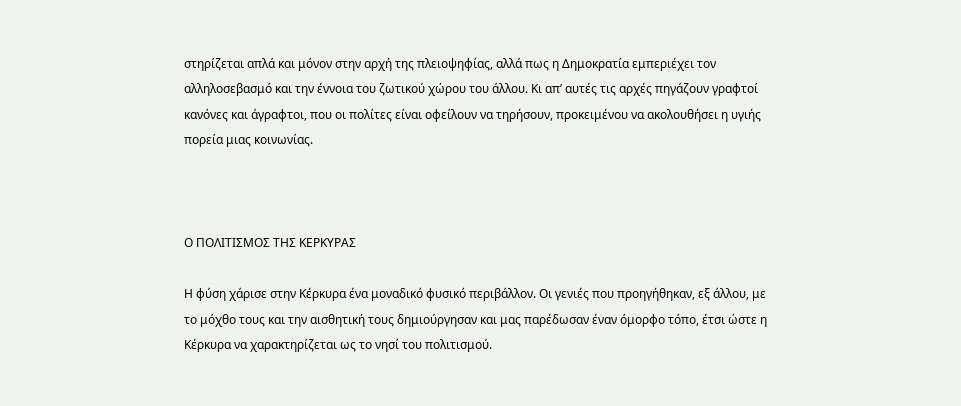στηρίζεται απλά και μόνον στην αρχή της πλειοψηφίας, αλλά πως η Δημοκρατία εμπεριέχει τον αλληλοσεβασμό και την έννοια του ζωτικού χώρου του άλλου. Κι απ’ αυτές τις αρχές πηγάζουν γραφτοί κανόνες και άγραφτοι, που οι πολίτες είναι οφείλουν να τηρήσουν, προκειμένου να ακολουθήσει η υγιής πορεία μιας κοινωνίας.



Ο ΠΟΛΙΤΙΣΜΟΣ ΤΗΣ ΚΕΡΚΥΡΑΣ

Η φύση χάρισε στην Κέρκυρα ένα μοναδικό φυσικό περιβάλλον. Οι γενιές που προηγήθηκαν, εξ άλλου, με το μόχθο τους και την αισθητική τους δημιούργησαν και μας παρέδωσαν έναν όμορφο τόπο, έτσι ώστε η Κέρκυρα να χαρακτηρίζεται ως το νησί του πολιτισμού.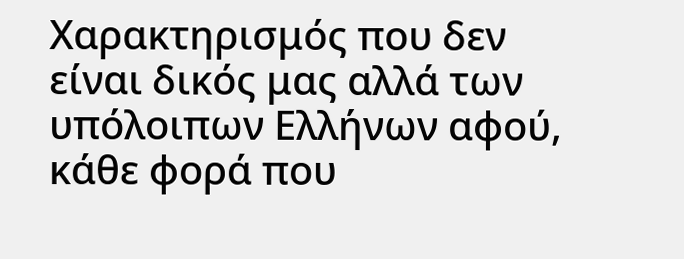Χαρακτηρισμός που δεν είναι δικός μας αλλά των υπόλοιπων Ελλήνων αφού, κάθε φορά που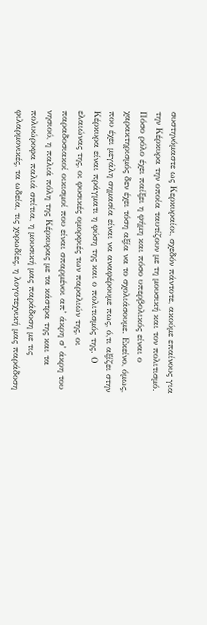συστηνόμαστε ως Κερκυραίοι, σχεδόν πάντοτε, ακούμε επαίνους για την Κέρκυρα την οποία ταυτίζουν με τη μουσική και τον πολιτισμό. Πόσο ρόλο έχει παίξει η φήμη και πόσο υπερβολικός είναι ο χαρακτηρισμός δεν έχει τόση αξία να το σχολιάσουμε. Εκείνο, όμως, που έχει μεγάλη σημασία είναι να αναφέρουμε πως, ό,τι αξίζει στην Κέρκυρα είναι πράγματι η φύση της και ο πολιτισμός της. Ο ελαιώνας της, οι φυσικές ομορφιές των παραλιών της, οι παραδοσιακοί οικισμοί που είναι σπαρμένοι απ’ άκρη σ’ άκρη του νησιού, η παλιά πόλη της Κέρκυρας με τα κάστρα της και τα πολυώροφα παλιά σπίτια, η μουσική μας παράδοση με τις φιλαρμονικές, τα ωδεία, τις χορωδίες, η λογοτεχνική μας παράδοση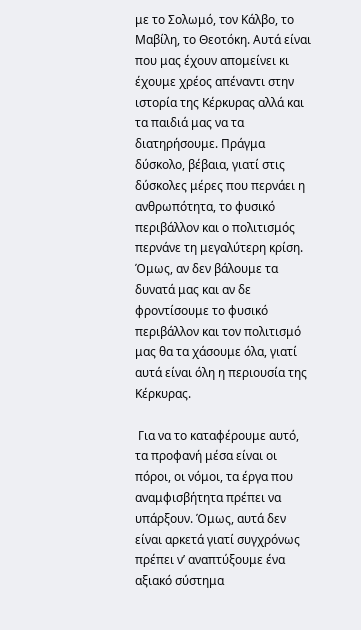με το Σολωμό, τον Κάλβο, το Μαβίλη, το Θεοτόκη. Αυτά είναι που μας έχουν απομείνει κι  έχουμε χρέος απέναντι στην ιστορία της Κέρκυρας αλλά και τα παιδιά μας να τα διατηρήσουμε. Πράγμα δύσκολο, βέβαια, γιατί στις δύσκολες μέρες που περνάει η ανθρωπότητα, το φυσικό περιβάλλον και ο πολιτισμός περνάνε τη μεγαλύτερη κρίση. Όμως, αν δεν βάλουμε τα δυνατά μας και αν δε φροντίσουμε το φυσικό περιβάλλον και τον πολιτισμό μας θα τα χάσουμε όλα, γιατί αυτά είναι όλη η περιουσία της Κέρκυρας.

 Για να το καταφέρουμε αυτό, τα προφανή μέσα είναι οι πόροι, οι νόμοι, τα έργα που αναμφισβήτητα πρέπει να υπάρξουν. Όμως, αυτά δεν είναι αρκετά γιατί συγχρόνως πρέπει ν’ αναπτύξουμε ένα αξιακό σύστημα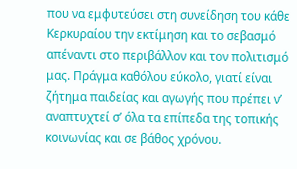που να εμφυτεύσει στη συνείδηση του κάθε Κερκυραίου την εκτίμηση και το σεβασμό απέναντι στο περιβάλλον και τον πολιτισμό μας. Πράγμα καθόλου εύκολο, γιατί είναι ζήτημα παιδείας και αγωγής που πρέπει ν’ αναπτυχτεί σ’ όλα τα επίπεδα της τοπικής κοινωνίας και σε βάθος χρόνου.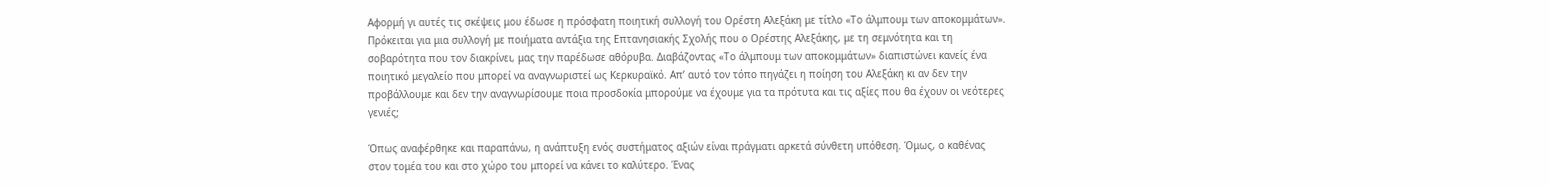Αφορμή γι αυτές τις σκέψεις μου έδωσε η πρόσφατη ποιητική συλλογή του Ορέστη Αλεξάκη με τίτλο «Το άλμπουμ των αποκομμάτων». Πρόκειται για μια συλλογή με ποιήματα αντάξια της Επτανησιακής Σχολής που ο Ορέστης Αλεξάκης, με τη σεμνότητα και τη σοβαρότητα που τον διακρίνει, μας την παρέδωσε αθόρυβα. Διαβάζοντας «Το άλμπουμ των αποκομμάτων» διαπιστώνει κανείς ένα ποιητικό μεγαλείο που μπορεί να αναγνωριστεί ως Κερκυραϊκό. Απ’ αυτό τον τόπο πηγάζει η ποίηση του Αλεξάκη κι αν δεν την προβάλλουμε και δεν την αναγνωρίσουμε ποια προσδοκία μπορούμε να έχουμε για τα πρότυτα και τις αξίες που θα έχουν οι νεότερες γενιές;

Όπως αναφέρθηκε και παραπάνω, η ανάπτυξη ενός συστήματος αξιών είναι πράγματι αρκετά σύνθετη υπόθεση. Όμως, ο καθένας στον τομέα του και στο χώρο του μπορεί να κάνει το καλύτερο. Ένας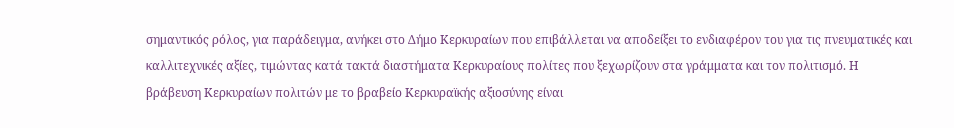σημαντικός ρόλος, για παράδειγμα, ανήκει στο Δήμο Κερκυραίων που επιβάλλεται να αποδείξει το ενδιαφέρον του για τις πνευματικές και καλλιτεχνικές αξίες, τιμώντας κατά τακτά διαστήματα Κερκυραίους πολίτες που ξεχωρίζουν στα γράμματα και τον πολιτισμό. Η βράβευση Κερκυραίων πολιτών με το βραβείο Κερκυραϊκής αξιοσύνης είναι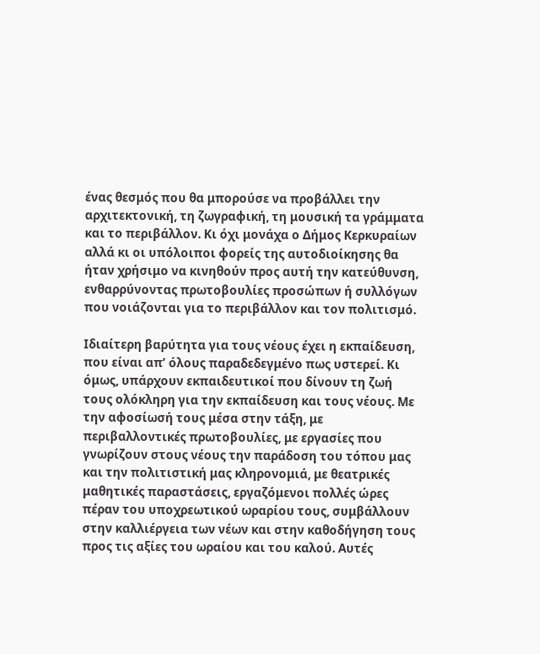ένας θεσμός που θα μπορούσε να προβάλλει την αρχιτεκτονική, τη ζωγραφική, τη μουσική τα γράμματα και το περιβάλλον. Κι όχι μονάχα ο Δήμος Κερκυραίων αλλά κι οι υπόλοιποι φορείς της αυτοδιοίκησης θα ήταν χρήσιμο να κινηθούν προς αυτή την κατεύθυνση, ενθαρρύνοντας πρωτοβουλίες προσώπων ή συλλόγων που νοιάζονται για το περιβάλλον και τον πολιτισμό.

Ιδιαίτερη βαρύτητα για τους νέους έχει η εκπαίδευση, που είναι απ’ όλους παραδεδεγμένο πως υστερεί. Κι όμως, υπάρχουν εκπαιδευτικοί που δίνουν τη ζωή τους ολόκληρη για την εκπαίδευση και τους νέους. Με την αφοσίωσή τους μέσα στην τάξη, με περιβαλλοντικές πρωτοβουλίες, με εργασίες που γνωρίζουν στους νέους την παράδοση του τόπου μας και την πολιτιστική μας κληρονομιά, με θεατρικές μαθητικές παραστάσεις, εργαζόμενοι πολλές ώρες πέραν του υποχρεωτικού ωραρίου τους, συμβάλλουν στην καλλιέργεια των νέων και στην καθοδήγηση τους προς τις αξίες του ωραίου και του καλού. Αυτές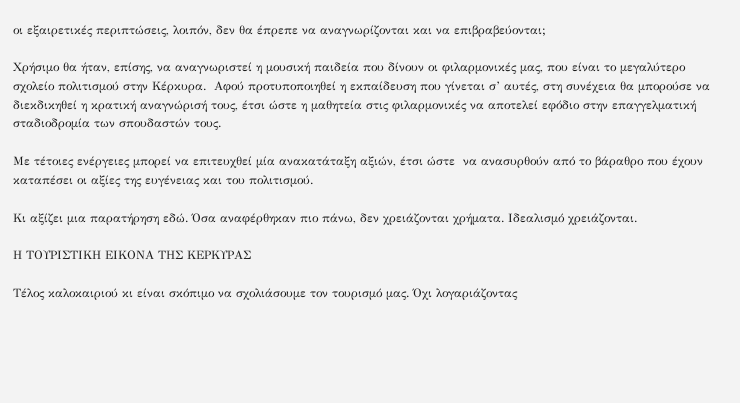οι εξαιρετικές περιπτώσεις, λοιπόν, δεν θα έπρεπε να αναγνωρίζονται και να επιβραβεύονται;

Χρήσιμο θα ήταν, επίσης, να αναγνωριστεί η μουσική παιδεία που δίνουν οι φιλαρμονικές μας, που είναι το μεγαλύτερο σχολείο πολιτισμού στην Κέρκυρα.  Αφού προτυποποιηθεί η εκπαίδευση που γίνεται σ’ αυτές, στη συνέχεια θα μπορούσε να διεκδικηθεί η κρατική αναγνώρισή τους, έτσι ώστε η μαθητεία στις φιλαρμονικές να αποτελεί εφόδιο στην επαγγελματική σταδιοδρομία των σπουδαστών τους.

Με τέτοιες ενέργειες μπορεί να επιτευχθεί μία ανακατάταξη αξιών, έτσι ώστε  να ανασυρθούν από το βάραθρο που έχουν καταπέσει οι αξίες της ευγένειας και του πολιτισμού.

Κι αξίζει μια παρατήρηση εδώ. Όσα αναφέρθηκαν πιο πάνω, δεν χρειάζονται χρήματα. Ιδεαλισμό χρειάζονται.

Η ΤΟΥΡΙΣΤΙΚΗ ΕΙΚΟΝΑ ΤΗΣ ΚΕΡΚΥΡΑΣ

Τέλος καλοκαιριού κι είναι σκόπιμο να σχολιάσουμε τον τουρισμό μας. Όχι λογαριάζοντας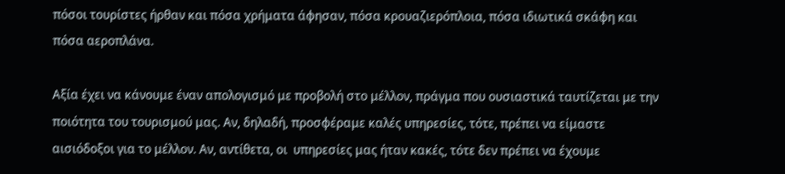πόσοι τουρίστες ήρθαν και πόσα χρήματα άφησαν, πόσα κρουαζιερόπλοια, πόσα ιδιωτικά σκάφη και πόσα αεροπλάνα.

Αξία έχει να κάνουμε έναν απολογισμό με προβολή στο μέλλον, πράγμα που ουσιαστικά ταυτίζεται με την ποιότητα του τουρισμού μας. Αν, δηλαδή, προσφέραμε καλές υπηρεσίες, τότε, πρέπει να είμαστε αισιόδοξοι για το μέλλον. Αν, αντίθετα, οι  υπηρεσίες μας ήταν κακές, τότε δεν πρέπει να έχουμε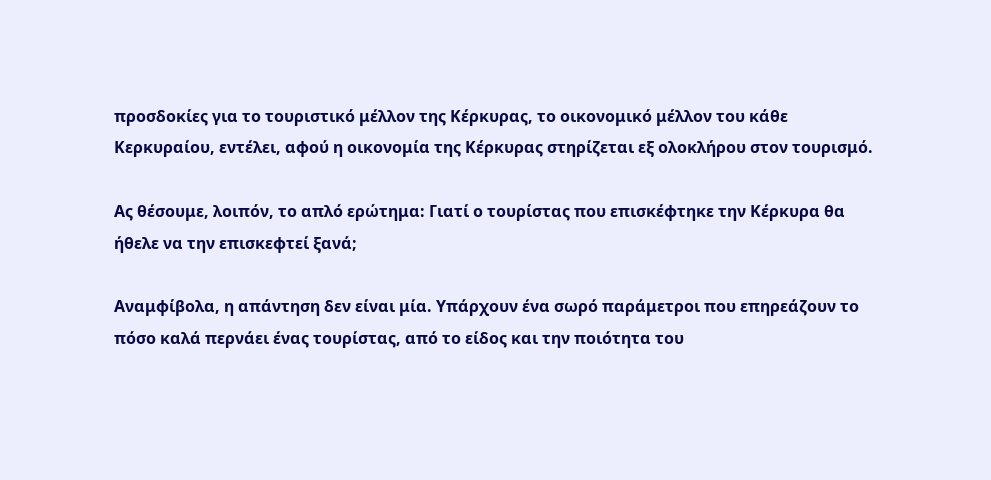προσδοκίες για το τουριστικό μέλλον της Κέρκυρας, το οικονομικό μέλλον του κάθε Κερκυραίου, εντέλει, αφού η οικονομία της Κέρκυρας στηρίζεται εξ ολοκλήρου στον τουρισμό.

Ας θέσουμε, λοιπόν, το απλό ερώτημα: Γιατί ο τουρίστας που επισκέφτηκε την Κέρκυρα θα ήθελε να την επισκεφτεί ξανά;

Αναμφίβολα, η απάντηση δεν είναι μία. Υπάρχουν ένα σωρό παράμετροι που επηρεάζουν το πόσο καλά περνάει ένας τουρίστας, από το είδος και την ποιότητα του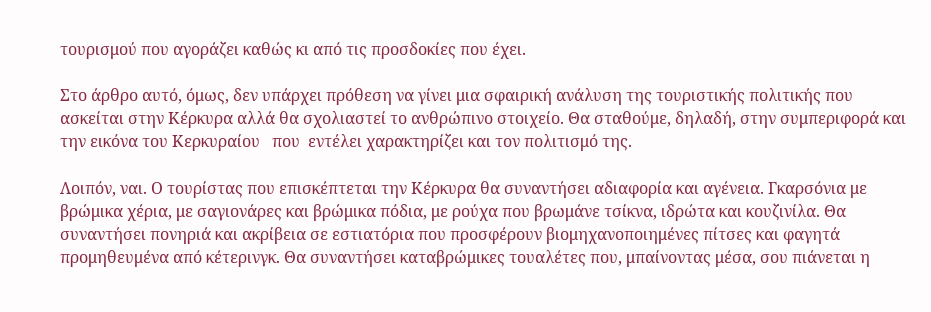τουρισμού που αγοράζει καθώς κι από τις προσδοκίες που έχει.

Στο άρθρο αυτό, όμως, δεν υπάρχει πρόθεση να γίνει μια σφαιρική ανάλυση της τουριστικής πολιτικής που ασκείται στην Κέρκυρα αλλά θα σχολιαστεί το ανθρώπινο στοιχείο. Θα σταθούμε, δηλαδή, στην συμπεριφορά και την εικόνα του Κερκυραίου   που  εντέλει χαρακτηρίζει και τον πολιτισμό της.

Λοιπόν, ναι. Ο τουρίστας που επισκέπτεται την Κέρκυρα θα συναντήσει αδιαφορία και αγένεια. Γκαρσόνια με βρώμικα χέρια, με σαγιονάρες και βρώμικα πόδια, με ρούχα που βρωμάνε τσίκνα, ιδρώτα και κουζινίλα. Θα συναντήσει πονηριά και ακρίβεια σε εστιατόρια που προσφέρουν βιομηχανοποιημένες πίτσες και φαγητά προμηθευμένα από κέτερινγκ. Θα συναντήσει καταβρώμικες τουαλέτες που, μπαίνοντας μέσα, σου πιάνεται η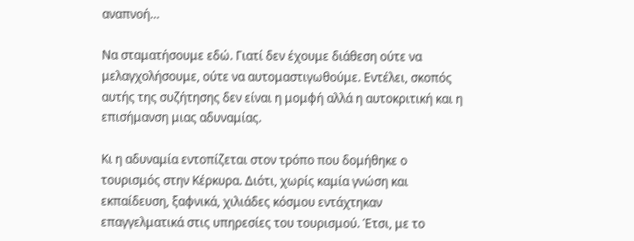αναπνοή…

Να σταματήσουμε εδώ. Γιατί δεν έχουμε διάθεση ούτε να μελαγχολήσουμε, ούτε να αυτομαστιγωθούμε. Εντέλει, σκοπός αυτής της συζήτησης δεν είναι η μομφή αλλά η αυτοκριτική και η επισήμανση μιας αδυναμίας.

Κι η αδυναμία εντοπίζεται στον τρόπο που δομήθηκε ο τουρισμός στην Κέρκυρα. Διότι, χωρίς καμία γνώση και εκπαίδευση, ξαφνικά, χιλιάδες κόσμου εντάχτηκαν επαγγελματικά στις υπηρεσίες του τουρισμού. Έτσι, με το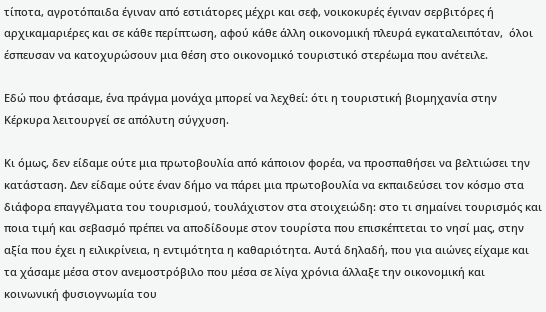τίποτα, αγροτόπαιδα έγιναν από εστιάτορες μέχρι και σεφ, νοικοκυρές έγιναν σερβιτόρες ή αρχικαμαριέρες και σε κάθε περίπτωση, αφού κάθε άλλη οικονομική πλευρά εγκαταλειπόταν,  όλοι έσπευσαν να κατοχυρώσουν μια θέση στο οικονομικό τουριστικό στερέωμα που ανέτειλε.

Εδώ που φτάσαμε, ένα πράγμα μονάχα μπορεί να λεχθεί: ότι η τουριστική βιομηχανία στην Κέρκυρα λειτουργεί σε απόλυτη σύγχυση.

Κι όμως, δεν είδαμε ούτε μια πρωτοβουλία από κάποιον φορέα, να προσπαθήσει να βελτιώσει την κατάσταση. Δεν είδαμε ούτε έναν δήμο να πάρει μια πρωτοβουλία να εκπαιδεύσει τον κόσμο στα διάφορα επαγγέλματα του τουρισμού, τουλάχιστον στα στοιχειώδη: στο τι σημαίνει τουρισμός και ποια τιμή και σεβασμό πρέπει να αποδίδουμε στον τουρίστα που επισκέπτεται το νησί μας, στην αξία που έχει η ειλικρίνεια, η εντιμότητα η καθαριότητα. Αυτά δηλαδή, που για αιώνες είχαμε και τα χάσαμε μέσα στον ανεμοστρόβιλο που μέσα σε λίγα χρόνια άλλαξε την οικονομική και κοινωνική φυσιογνωμία του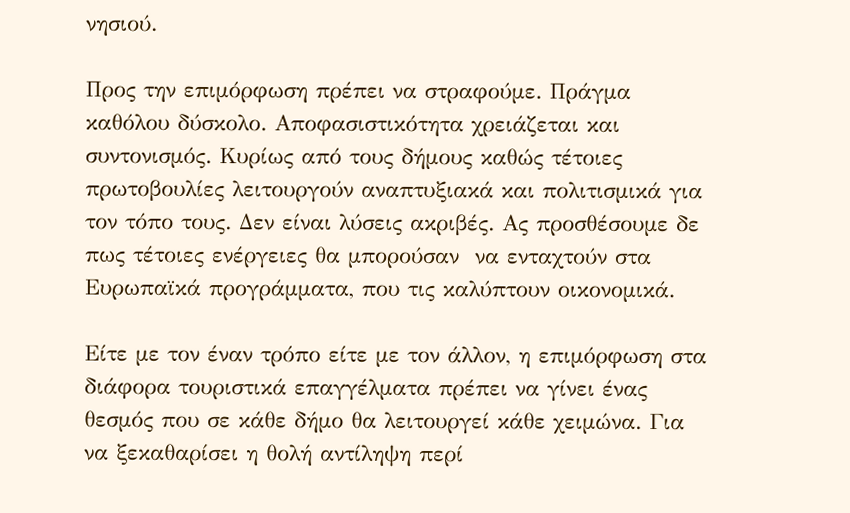νησιού.

Προς την επιμόρφωση πρέπει να στραφούμε. Πράγμα καθόλου δύσκολο. Αποφασιστικότητα χρειάζεται και συντονισμός. Κυρίως από τους δήμους καθώς τέτοιες πρωτοβουλίες λειτουργούν αναπτυξιακά και πολιτισμικά για τον τόπο τους. Δεν είναι λύσεις ακριβές. Ας προσθέσουμε δε πως τέτοιες ενέργειες θα μπορούσαν  να ενταχτούν στα Ευρωπαϊκά προγράμματα, που τις καλύπτουν οικονομικά.

Είτε με τον έναν τρόπο είτε με τον άλλον, η επιμόρφωση στα διάφορα τουριστικά επαγγέλματα πρέπει να γίνει ένας θεσμός που σε κάθε δήμο θα λειτουργεί κάθε χειμώνα. Για να ξεκαθαρίσει η θολή αντίληψη περί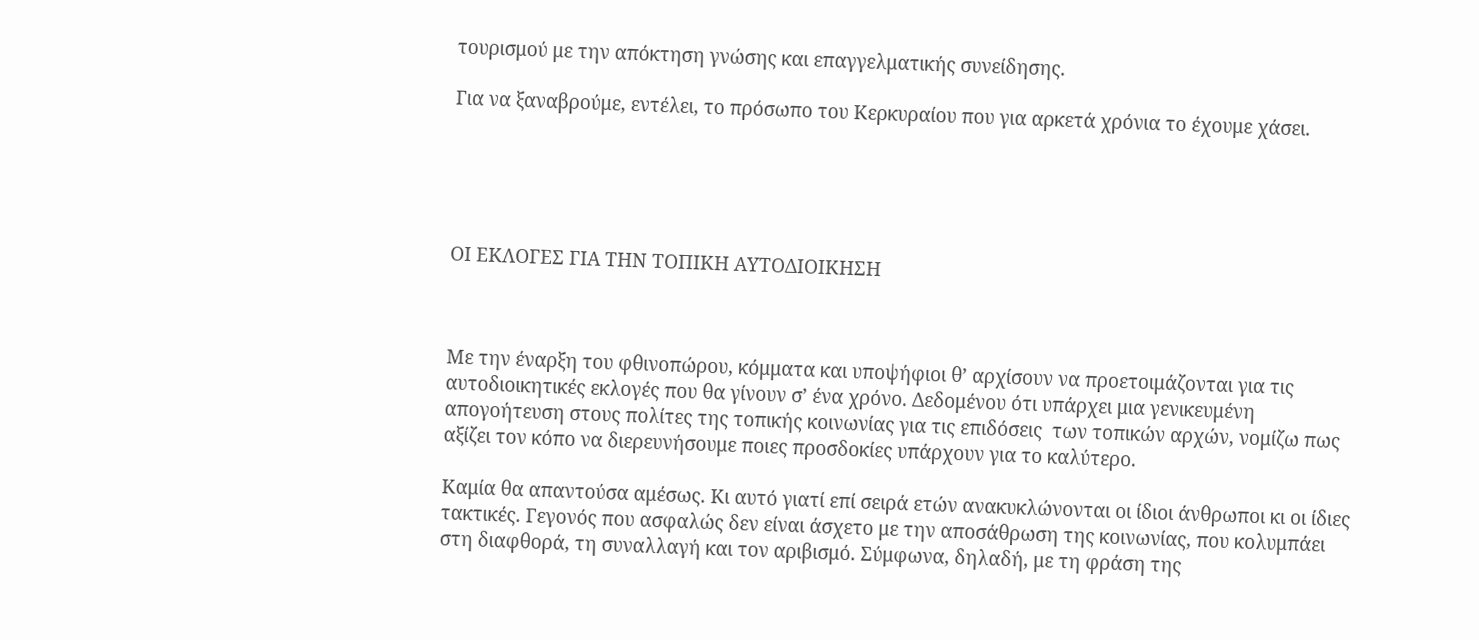τουρισμού με την απόκτηση γνώσης και επαγγελματικής συνείδησης.

Για να ξαναβρούμε, εντέλει, το πρόσωπο του Κερκυραίου που για αρκετά χρόνια το έχουμε χάσει.





ΟΙ ΕΚΛΟΓΕΣ ΓΙΑ ΤΗΝ ΤΟΠΙΚΗ ΑΥΤΟΔΙΟΙΚΗΣΗ



Με την έναρξη του φθινοπώρου, κόμματα και υποψήφιοι θ’ αρχίσουν να προετοιμάζονται για τις αυτοδιοικητικές εκλογές που θα γίνουν σ’ ένα χρόνο. Δεδομένου ότι υπάρχει μια γενικευμένη απογοήτευση στους πολίτες της τοπικής κοινωνίας για τις επιδόσεις  των τοπικών αρχών, νομίζω πως αξίζει τον κόπο να διερευνήσουμε ποιες προσδοκίες υπάρχουν για το καλύτερο.

Καμία θα απαντούσα αμέσως. Κι αυτό γιατί επί σειρά ετών ανακυκλώνονται οι ίδιοι άνθρωποι κι οι ίδιες τακτικές. Γεγονός που ασφαλώς δεν είναι άσχετο με την αποσάθρωση της κοινωνίας, που κολυμπάει στη διαφθορά, τη συναλλαγή και τον αριβισμό. Σύμφωνα, δηλαδή, με τη φράση της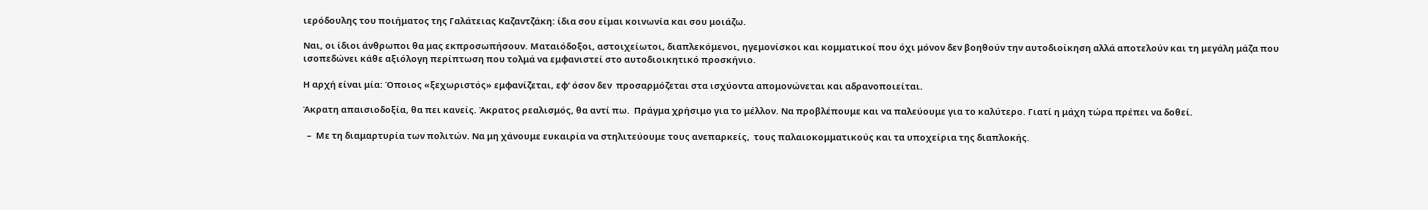ιερόδουλης του ποιήματος της Γαλάτειας Καζαντζάκη: ίδια σου είμαι κοινωνία και σου μοιάζω.

Ναι, οι ίδιοι άνθρωποι θα μας εκπροσωπήσουν. Ματαιόδοξοι, αστοιχείωτοι, διαπλεκόμενοι, ηγεμονίσκοι και κομματικοί που όχι μόνον δεν βοηθούν την αυτοδιοίκηση αλλά αποτελούν και τη μεγάλη μάζα που ισοπεδώνει κάθε αξιόλογη περίπτωση που τολμά να εμφανιστεί στο αυτοδιοικητικό προσκήνιο.

Η αρχή είναι μία: Όποιος «ξεχωριστός» εμφανίζεται, εφ’ όσον δεν  προσαρμόζεται στα ισχύοντα απομονώνεται και αδρανοποιείται.

Άκρατη απαισιοδοξία, θα πει κανείς. Άκρατος ρεαλισμός, θα αντί πω.  Πράγμα χρήσιμο για το μέλλον. Να προβλέπουμε και να παλεύουμε για το καλύτερο. Γιατί η μάχη τώρα πρέπει να δοθεί.

  –  Με τη διαμαρτυρία των πολιτών. Να μη χάνουμε ευκαιρία να στηλιτεύουμε τους ανεπαρκείς,  τους παλαιοκομματικούς και τα υποχείρια της διαπλοκής.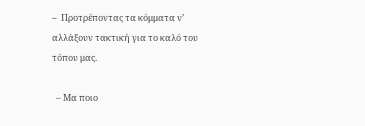–  Προτρέποντας τα κόμματα ν’ αλλάξουν τακτική για το καλό του τόπου μας.

  – Μα ποιο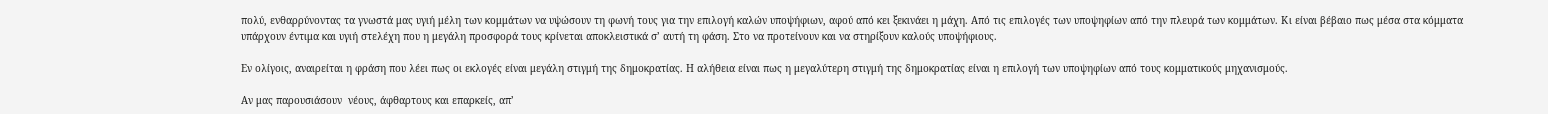πολύ, ενθαρρύνοντας τα γνωστά μας υγιή μέλη των κομμάτων να υψώσουν τη φωνή τους για την επιλογή καλών υποψήφιων, αφού από κει ξεκινάει η μάχη. Από τις επιλογές των υποψηφίων από την πλευρά των κομμάτων. Κι είναι βέβαιο πως μέσα στα κόμματα υπάρχουν έντιμα και υγιή στελέχη που η μεγάλη προσφορά τους κρίνεται αποκλειστικά σ’ αυτή τη φάση. Στο να προτείνουν και να στηρίξουν καλούς υποψήφιους.

Εν ολίγοις, αναιρείται η φράση που λέει πως οι εκλογές είναι μεγάλη στιγμή της δημοκρατίας. Η αλήθεια είναι πως η μεγαλύτερη στιγμή της δημοκρατίας είναι η επιλογή των υποψηφίων από τους κομματικούς μηχανισμούς.

Αν μας παρουσιάσουν  νέους, άφθαρτους και επαρκείς, απ’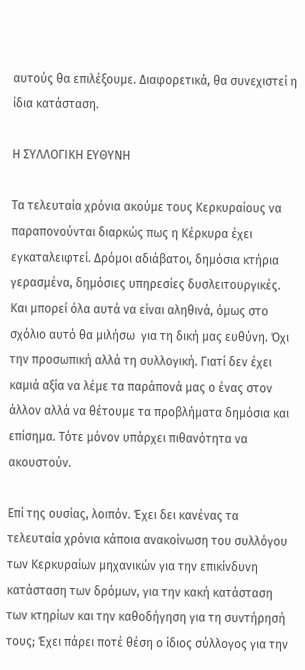αυτούς θα επιλέξουμε. Διαφορετικά, θα συνεχιστεί η ίδια κατάσταση.

Η ΣΥΛΛΟΓΙΚΗ ΕΥΘΥΝΗ

Τα τελευταία χρόνια ακούμε τους Κερκυραίους να παραπονούνται διαρκώς πως η Κέρκυρα έχει εγκαταλειφτεί. Δρόμοι αδιάβατοι, δημόσια κτήρια γερασμένα, δημόσιες υπηρεσίες δυσλειτουργικές. Και μπορεί όλα αυτά να είναι αληθινά, όμως στο σχόλιο αυτό θα μιλήσω  για τη δική μας ευθύνη. Όχι την προσωπική αλλά τη συλλογική. Γιατί δεν έχει καμιά αξία να λέμε τα παράπονά μας ο ένας στον άλλον αλλά να θέτουμε τα προβλήματα δημόσια και επίσημα. Τότε μόνον υπάρχει πιθανότητα να ακουστούν.

Επί της ουσίας, λοιπόν. Έχει δει κανένας τα τελευταία χρόνια κάποια ανακοίνωση του συλλόγου των Κερκυραίων μηχανικών για την επικίνδυνη κατάσταση των δρόμων, για την κακή κατάσταση των κτηρίων και την καθοδήγηση για τη συντήρησή τους; Έχει πάρει ποτέ θέση ο ίδιος σύλλογος για την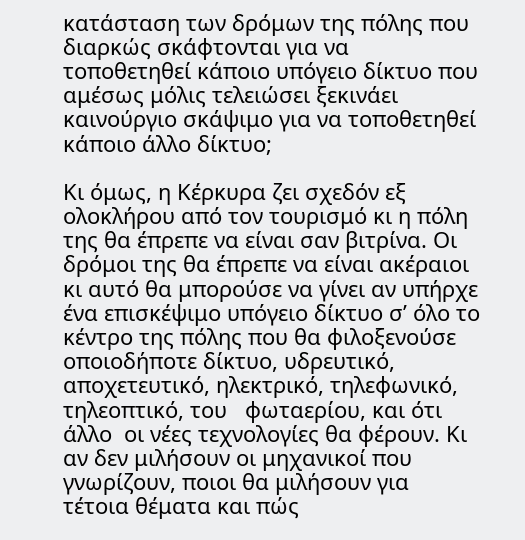κατάσταση των δρόμων της πόλης που διαρκώς σκάφτονται για να τοποθετηθεί κάποιο υπόγειο δίκτυο που αμέσως μόλις τελειώσει ξεκινάει καινούργιο σκάψιμο για να τοποθετηθεί κάποιο άλλο δίκτυο;

Κι όμως, η Κέρκυρα ζει σχεδόν εξ ολοκλήρου από τον τουρισμό κι η πόλη της θα έπρεπε να είναι σαν βιτρίνα. Οι δρόμοι της θα έπρεπε να είναι ακέραιοι κι αυτό θα μπορούσε να γίνει αν υπήρχε ένα επισκέψιμο υπόγειο δίκτυο σ’ όλο το κέντρο της πόλης που θα φιλοξενούσε οποιοδήποτε δίκτυο, υδρευτικό, αποχετευτικό, ηλεκτρικό, τηλεφωνικό, τηλεοπτικό, του   φωταερίου, και ότι άλλο  οι νέες τεχνολογίες θα φέρουν. Κι αν δεν μιλήσουν οι μηχανικοί που γνωρίζουν, ποιοι θα μιλήσουν για τέτοια θέματα και πώς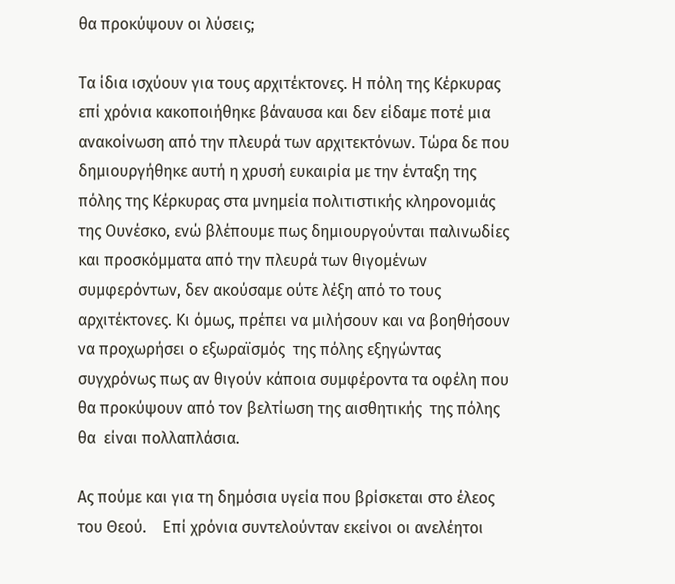θα προκύψουν οι λύσεις;

Τα ίδια ισχύουν για τους αρχιτέκτονες. Η πόλη της Κέρκυρας επί χρόνια κακοποιήθηκε βάναυσα και δεν είδαμε ποτέ μια ανακοίνωση από την πλευρά των αρχιτεκτόνων. Τώρα δε που δημιουργήθηκε αυτή η χρυσή ευκαιρία με την ένταξη της πόλης της Κέρκυρας στα μνημεία πολιτιστικής κληρονομιάς της Ουνέσκο, ενώ βλέπουμε πως δημιουργούνται παλινωδίες και προσκόμματα από την πλευρά των θιγομένων συμφερόντων, δεν ακούσαμε ούτε λέξη από το τους αρχιτέκτονες. Κι όμως, πρέπει να μιλήσουν και να βοηθήσουν να προχωρήσει ο εξωραϊσμός  της πόλης εξηγώντας συγχρόνως πως αν θιγούν κάποια συμφέροντα τα οφέλη που θα προκύψουν από τον βελτίωση της αισθητικής  της πόλης θα  είναι πολλαπλάσια.

Ας πούμε και για τη δημόσια υγεία που βρίσκεται στο έλεος του Θεού.    Επί χρόνια συντελούνταν εκείνοι οι ανελέητοι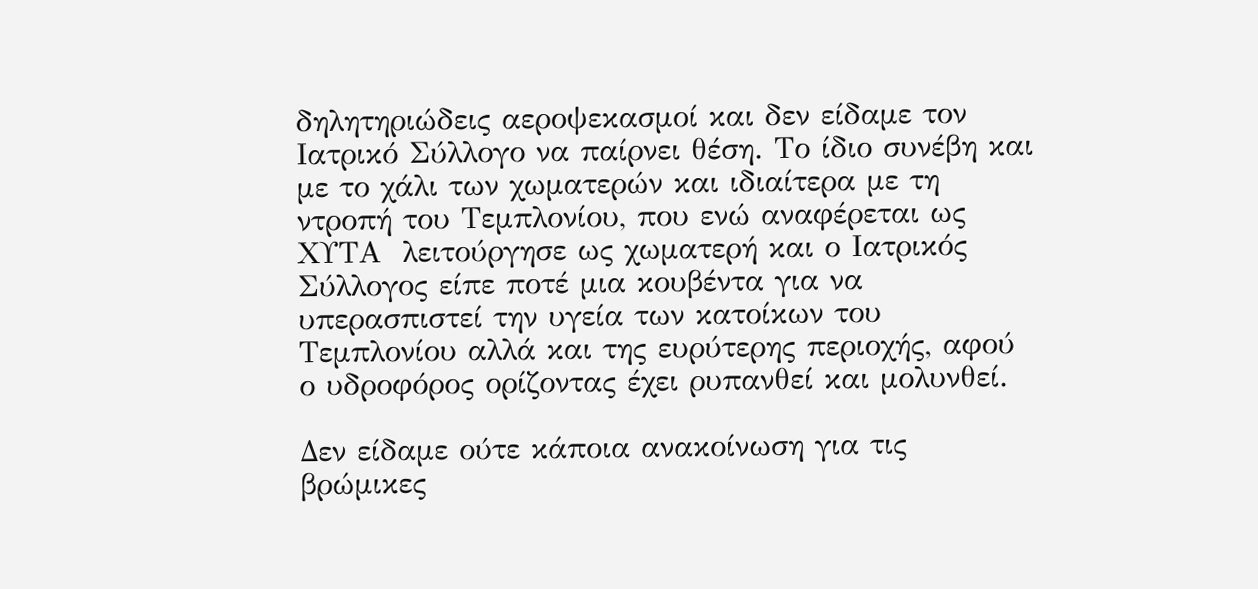δηλητηριώδεις αεροψεκασμοί και δεν είδαμε τον Ιατρικό Σύλλογο να παίρνει θέση. Το ίδιο συνέβη και με το χάλι των χωματερών και ιδιαίτερα με τη ντροπή του Τεμπλονίου, που ενώ αναφέρεται ως ΧΥΤΑ  λειτούργησε ως χωματερή και ο Ιατρικός Σύλλογος είπε ποτέ μια κουβέντα για να υπερασπιστεί την υγεία των κατοίκων του Τεμπλονίου αλλά και της ευρύτερης περιοχής, αφού ο υδροφόρος ορίζοντας έχει ρυπανθεί και μολυνθεί.

Δεν είδαμε ούτε κάποια ανακοίνωση για τις βρώμικες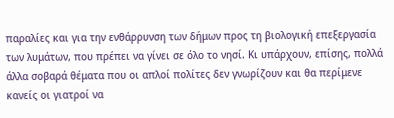παραλίες και για την ενθάρρυνση των δήμων προς τη βιολογική επεξεργασία των λυμάτων, που πρέπει να γίνει σε όλο το νησί. Κι υπάρχουν, επίσης, πολλά άλλα σοβαρά θέματα που οι απλοί πολίτες δεν γνωρίζουν και θα περίμενε κανείς οι γιατροί να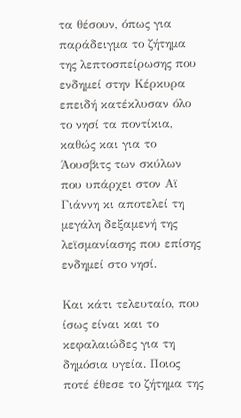τα θέσουν, όπως για παράδειγμα το ζήτημα της λεπτοσπείρωσης που ενδημεί στην Κέρκυρα επειδή κατέκλυσαν όλο το νησί τα ποντίκια, καθώς και για το Άουσβιτς των σκύλων που υπάρχει στον Αϊ Γιάννη κι αποτελεί τη μεγάλη δεξαμενή της  λεϊσμανίασης που επίσης ενδημεί στο νησί.

Και κάτι τελευταίο, που ίσως είναι και το κεφαλαιώδες για τη δημόσια υγεία. Ποιος ποτέ έθεσε το ζήτημα της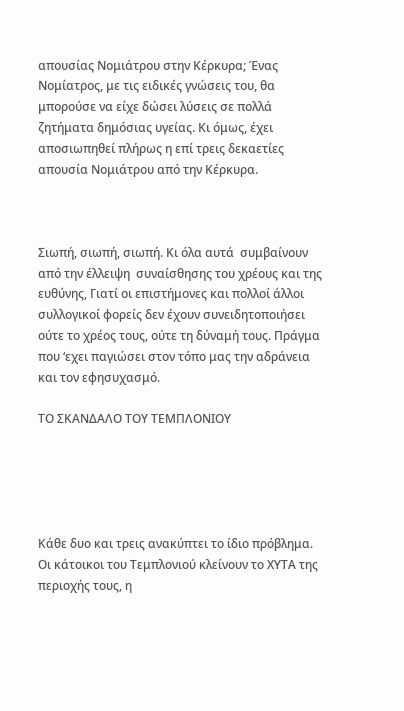απουσίας Νομιάτρου στην Κέρκυρα; Ένας Νομίατρος, με τις ειδικές γνώσεις του, θα μπορούσε να είχε δώσει λύσεις σε πολλά ζητήματα δημόσιας υγείας. Κι όμως, έχει αποσιωπηθεί πλήρως η επί τρεις δεκαετίες  απουσία Νομιάτρου από την Κέρκυρα.



Σιωπή, σιωπή, σιωπή. Κι όλα αυτά  συμβαίνουν από την έλλειψη  συναίσθησης του χρέους και της ευθύνης, Γιατί οι επιστήμονες και πολλοί άλλοι συλλογικοί φορείς δεν έχουν συνειδητοποιήσει ούτε το χρέος τους, ούτε τη δύναμή τους. Πράγμα που ‘εχει παγιώσει στον τόπο μας την αδράνεια και τον εφησυχασμό.

ΤΟ ΣΚΑΝΔΑΛΟ ΤΟΥ ΤΕΜΠΛΟΝΙΟΥ





Κάθε δυο και τρεις ανακύπτει το ίδιο πρόβλημα. Οι κάτοικοι του Τεμπλονιού κλείνουν το ΧΥΤΑ της περιοχής τους, η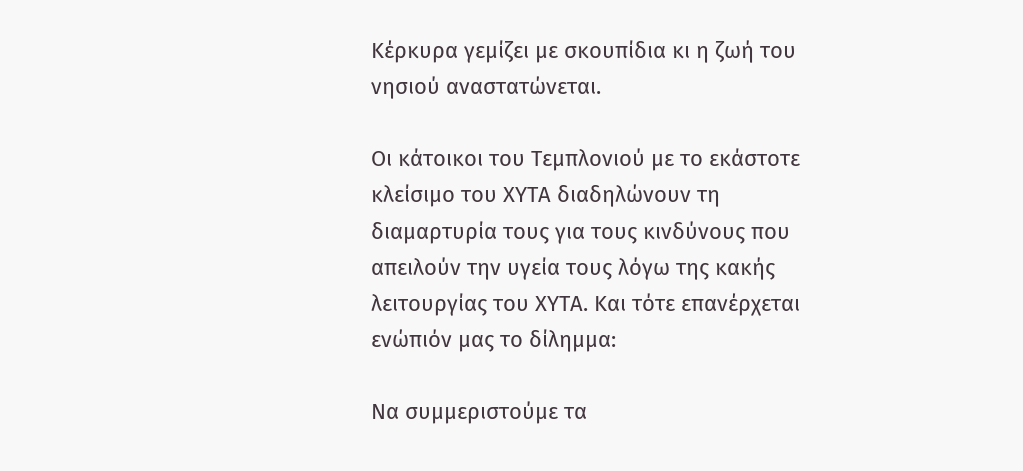Κέρκυρα γεμίζει με σκουπίδια κι η ζωή του νησιού αναστατώνεται.

Οι κάτοικοι του Τεμπλονιού με το εκάστοτε κλείσιμο του ΧΥΤΑ διαδηλώνουν τη διαμαρτυρία τους για τους κινδύνους που απειλούν την υγεία τους λόγω της κακής λειτουργίας του ΧΥΤΑ. Και τότε επανέρχεται ενώπιόν μας το δίλημμα:

Να συμμεριστούμε τα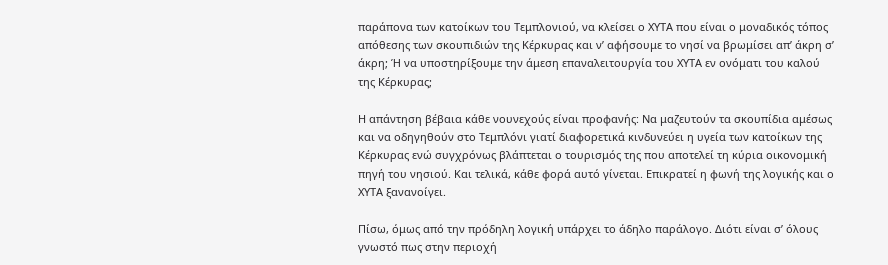παράπονα των κατοίκων του Τεμπλονιού, να κλείσει ο ΧΥΤΑ που είναι ο μοναδικός τόπος απόθεσης των σκουπιδιών της Κέρκυρας και ν’ αφήσουμε το νησί να βρωμίσει απ’ άκρη σ’ άκρη; Ή να υποστηρίξουμε την άμεση επαναλειτουργία του ΧΥΤΑ εν ονόματι του καλού της Κέρκυρας;

Η απάντηση βέβαια κάθε νουνεχούς είναι προφανής: Να μαζευτούν τα σκουπίδια αμέσως και να οδηγηθούν στο Τεμπλόνι γιατί διαφορετικά κινδυνεύει η υγεία των κατοίκων της Κέρκυρας ενώ συγχρόνως βλάπτεται ο τουρισμός της που αποτελεί τη κύρια οικονομική πηγή του νησιού. Και τελικά, κάθε φορά αυτό γίνεται. Επικρατεί η φωνή της λογικής και ο ΧΥΤΑ ξανανοίγει.

Πίσω, όμως από την πρόδηλη λογική υπάρχει το άδηλο παράλογο. Διότι είναι σ’ όλους γνωστό πως στην περιοχή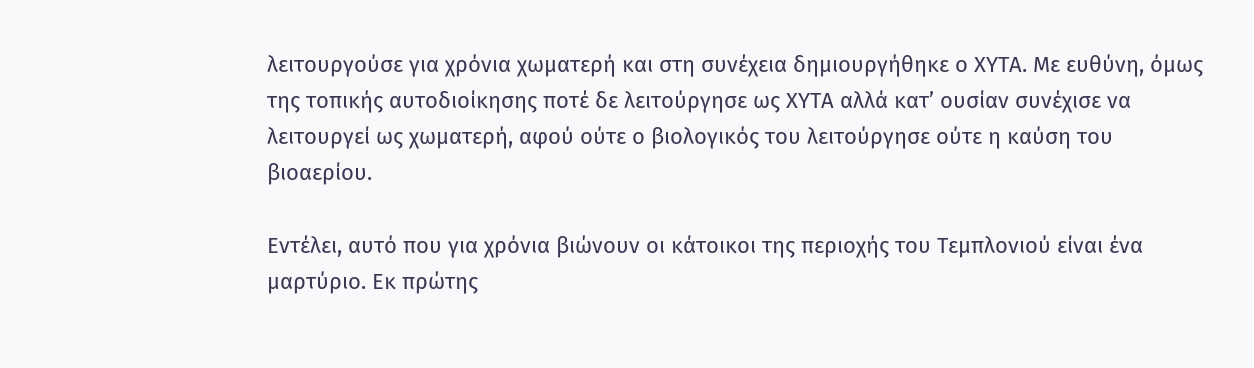λειτουργούσε για χρόνια χωματερή και στη συνέχεια δημιουργήθηκε ο ΧΥΤΑ. Με ευθύνη, όμως της τοπικής αυτοδιοίκησης ποτέ δε λειτούργησε ως ΧΥΤΑ αλλά κατ’ ουσίαν συνέχισε να λειτουργεί ως χωματερή, αφού ούτε ο βιολογικός του λειτούργησε ούτε η καύση του βιοαερίου.

Εντέλει, αυτό που για χρόνια βιώνουν οι κάτοικοι της περιοχής του Τεμπλονιού είναι ένα μαρτύριο. Εκ πρώτης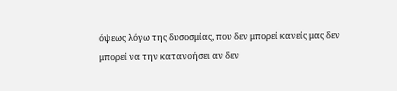όψεως λόγω της δυσοσμίας, που δεν μπορεί κανείς μας δεν μπορεί να την κατανοήσει αν δεν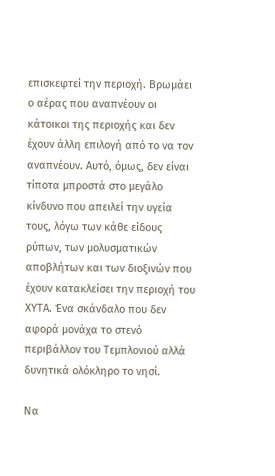επισκεφτεί την περιοχή. Βρωμάει ο αέρας που αναπνέουν οι κάτοικοι της περιοχής και δεν έχουν άλλη επιλογή από το να τον αναπνέουν. Αυτό, όμως, δεν είναι τίποτα μπροστά στο μεγάλο κίνδυνο που απειλεί την υγεία τους, λόγω των κάθε είδους ρύπων, των μολυσματικών αποβλήτων και των διοξινών που έχουν κατακλείσει την περιοχή του ΧΥΤΑ. Ένα σκάνδαλο που δεν αφορά μονάχα το στενό περιβάλλον του Τεμπλονιού αλλά δυνητικά ολόκληρο το νησί.

Να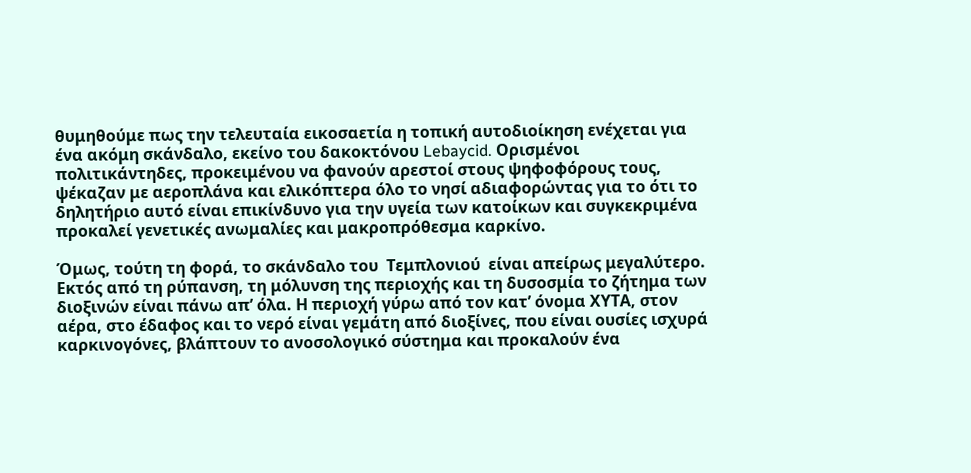θυμηθούμε πως την τελευταία εικοσαετία η τοπική αυτοδιοίκηση ενέχεται για ένα ακόμη σκάνδαλο, εκείνο του δακοκτόνου Lebaycid. Ορισμένοι πολιτικάντηδες, προκειμένου να φανούν αρεστοί στους ψηφοφόρους τους, ψέκαζαν με αεροπλάνα και ελικόπτερα όλο το νησί αδιαφορώντας για το ότι το δηλητήριο αυτό είναι επικίνδυνο για την υγεία των κατοίκων και συγκεκριμένα προκαλεί γενετικές ανωμαλίες και μακροπρόθεσμα καρκίνο.

Όμως, τούτη τη φορά, το σκάνδαλο του  Τεμπλονιού  είναι απείρως μεγαλύτερο.  Εκτός από τη ρύπανση, τη μόλυνση της περιοχής και τη δυσοσμία το ζήτημα των διοξινών είναι πάνω απ’ όλα. Η περιοχή γύρω από τον κατ’ όνομα ΧΥΤΑ, στον αέρα, στο έδαφος και το νερό είναι γεμάτη από διοξίνες, που είναι ουσίες ισχυρά καρκινογόνες, βλάπτουν το ανοσολογικό σύστημα και προκαλούν ένα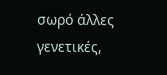σωρό άλλες γενετικές,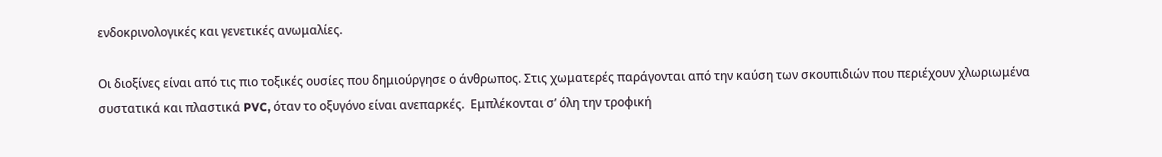ενδοκρινολογικές και γενετικές ανωμαλίες.

Οι διοξίνες είναι από τις πιο τοξικές ουσίες που δημιούργησε ο άνθρωπος. Στις χωματερές παράγονται από την καύση των σκουπιδιών που περιέχουν χλωριωμένα συστατικά και πλαστικά PVC, όταν το οξυγόνο είναι ανεπαρκές.  Εμπλέκονται σ’ όλη την τροφική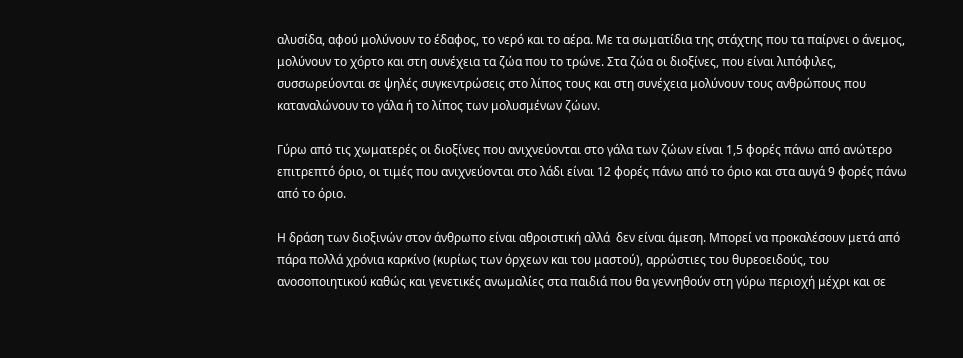αλυσίδα, αφού μολύνουν το έδαφος, το νερό και το αέρα. Με τα σωματίδια της στάχτης που τα παίρνει ο άνεμος, μολύνουν το χόρτο και στη συνέχεια τα ζώα που το τρώνε. Στα ζώα οι διοξίνες, που είναι λιπόφιλες, συσσωρεύονται σε ψηλές συγκεντρώσεις στο λίπος τους και στη συνέχεια μολύνουν τους ανθρώπους που καταναλώνουν το γάλα ή το λίπος των μολυσμένων ζώων.

Γύρω από τις χωματερές οι διοξίνες που ανιχνεύονται στο γάλα των ζώων είναι 1,5 φορές πάνω από ανώτερο επιτρεπτό όριο, οι τιμές που ανιχνεύονται στο λάδι είναι 12 φορές πάνω από το όριο και στα αυγά 9 φορές πάνω από το όριο.

Η δράση των διοξινών στον άνθρωπο είναι αθροιστική αλλά  δεν είναι άμεση. Μπορεί να προκαλέσουν μετά από πάρα πολλά χρόνια καρκίνο (κυρίως των όρχεων και του μαστού), αρρώστιες του θυρεοειδούς, του ανοσοποιητικού καθώς και γενετικές ανωμαλίες στα παιδιά που θα γεννηθούν στη γύρω περιοχή μέχρι και σε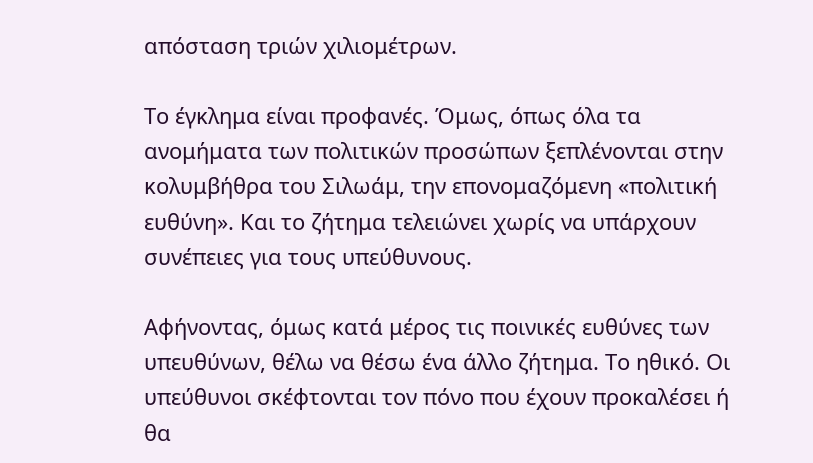απόσταση τριών χιλιομέτρων.

Το έγκλημα είναι προφανές. Όμως, όπως όλα τα ανομήματα των πολιτικών προσώπων ξεπλένονται στην κολυμβήθρα του Σιλωάμ, την επονομαζόμενη «πολιτική ευθύνη». Και το ζήτημα τελειώνει χωρίς να υπάρχουν συνέπειες για τους υπεύθυνους.

Αφήνοντας, όμως κατά μέρος τις ποινικές ευθύνες των υπευθύνων, θέλω να θέσω ένα άλλο ζήτημα. Το ηθικό. Οι υπεύθυνοι σκέφτονται τον πόνο που έχουν προκαλέσει ή θα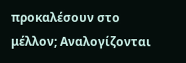προκαλέσουν στο μέλλον; Αναλογίζονται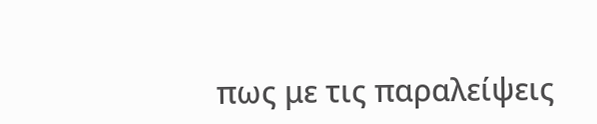πως με τις παραλείψεις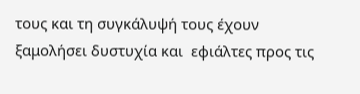τους και τη συγκάλυψή τους έχουν ξαμολήσει δυστυχία και  εφιάλτες προς τις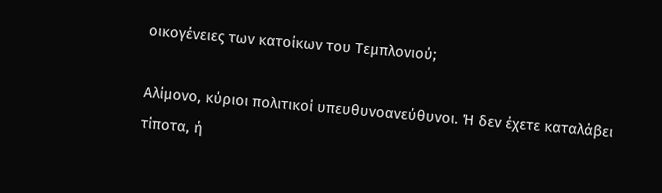οικογένειες των κατοίκων του Τεμπλονιού;

Αλίμονο, κύριοι πολιτικοί υπευθυνοανεύθυνοι. Ή δεν έχετε καταλάβει τίποτα, ή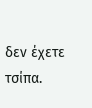δεν έχετε τσίπα.